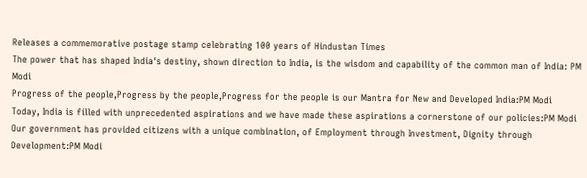Releases a commemorative postage stamp celebrating 100 years of Hindustan Times
The power that has shaped India's destiny, shown direction to India, is the wisdom and capability of the common man of India: PM Modi
Progress of the people,Progress by the people,Progress for the people is our Mantra for New and Developed India:PM Modi
Today, India is filled with unprecedented aspirations and we have made these aspirations a cornerstone of our policies:PM Modi
Our government has provided citizens with a unique combination, of Employment through Investment, Dignity through Development:PM Modi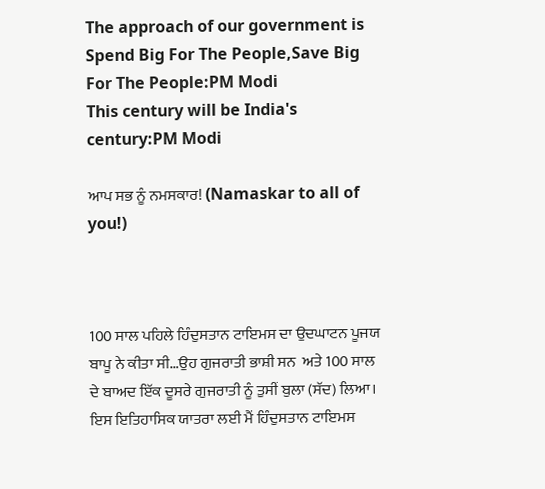The approach of our government is Spend Big For The People,Save Big For The People:PM Modi
This century will be India's century:PM Modi

ਆਪ ਸਭ ਨੂੰ ਨਮਸਕਾਰ! (Namaskar to all of you!)



100 ਸਾਲ ਪਹਿਲੇ ਹਿੰਦੁਸਤਾਨ ਟਾਇਮਸ ਦਾ ਉਦਘਾਟਨ ਪੂਜਯ ਬਾਪੂ ਨੇ ਕੀਤਾ ਸੀ…ਉਹ ਗੁਜਰਾਤੀ ਭਾਸ਼ੀ ਸਨ  ਅਤੇ 100 ਸਾਲ ਦੇ ਬਾਅਦ ਇੱਕ ਦੂਸਰੇ ਗੁਜਰਾਤੀ ਨੂੰ ਤੁਸੀਂ ਬੁਲਾ (ਸੱਦ) ਲਿਆ।  ਇਸ ਇਤਿਹਾਸਿਕ ਯਾਤਰਾ ਲਈ ਮੈਂ ਹਿੰਦੁਸਤਾਨ ਟਾਇਮਸ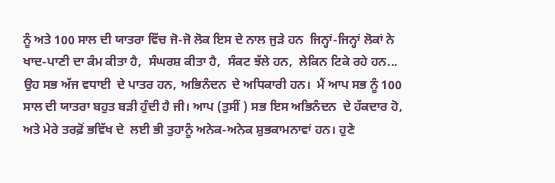ਨੂੰ ਅਤੇ 100 ਸਾਲ ਦੀ ਯਾਤਰਾ ਵਿੱਚ ਜੋ-ਜੋ ਲੋਕ ਇਸ ਦੇ ਨਾਲ ਜੁੜੇ ਹਨ  ਜਿਨ੍ਹਾਂ-ਜਿਨ੍ਹਾਂ ਲੋਕਾਂ ਨੇ ਖਾਦ-ਪਾਣੀ ਦਾ ਕੰਮ ਕੀਤਾ ਹੈ,  ਸੰਘਰਸ਼ ਕੀਤਾ ਹੈ,  ਸੰਕਟ ਝੱਲੇ ਹਨ,  ਲੇਕਿਨ ਟਿਕੇ ਰਹੇ ਹਨ... ਉਹ ਸਭ ਅੱਜ ਵਧਾਈ  ਦੇ ਪਾਤਰ ਹਨ, ਅਭਿਨੰਦਨ  ਦੇ ਅਧਿਕਾਰੀ ਹਨ।  ਮੈਂ ਆਪ ਸਭ ਨੂੰ 100 ਸਾਲ ਦੀ ਯਾਤਰਾ ਬਹੁਤ ਬੜੀ ਹੁੰਦੀ ਹੈ ਜੀ। ਆਪ (ਤੁਸੀਂ ) ਸਭ ਇਸ ਅਭਿਨੰਦਨ  ਦੇ ਹੱਕਦਾਰ ਹੋ,  ਅਤੇ ਮੇਰੇ ਤਰਫ਼ੋਂ ਭਵਿੱਖ ਦੇ  ਲਈ ਭੀ ਤੁਹਾਨੂੰ ਅਨੇਕ-ਅਨੇਕ ਸ਼ੁਭਕਾਮਨਾਵਾਂ ਹਨ। ਹੁਣੇ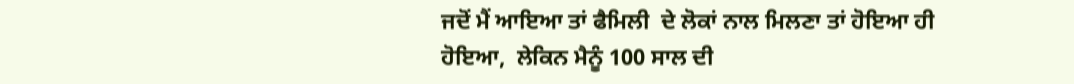ਜਦੋਂ ਮੈਂ ਆਇਆ ਤਾਂ ਫੈਮਿਲੀ  ਦੇ ਲੋਕਾਂ ਨਾਲ ਮਿਲਣਾ ਤਾਂ ਹੋਇਆ ਹੀ ਹੋਇਆ,  ਲੇਕਿਨ ਮੈਨੂੰ 100 ਸਾਲ ਦੀ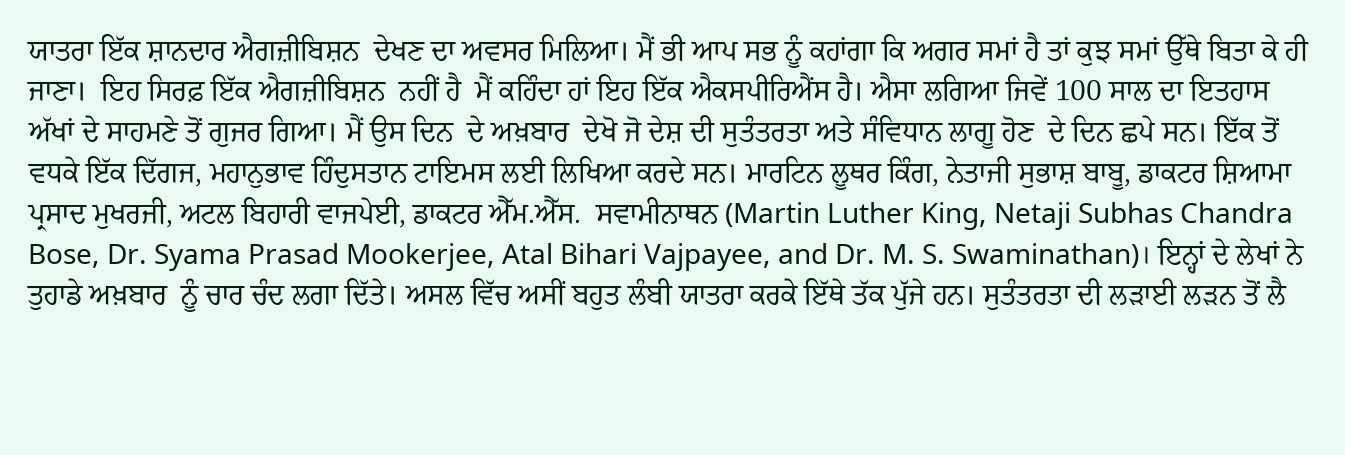ਯਾਤਰਾ ਇੱਕ ਸ਼ਾਨਦਾਰ ਐਗਜ਼ੀਬਿਸ਼ਨ  ਦੇਖਣ ਦਾ ਅਵਸਰ ਮਿਲਿਆ। ਮੈਂ ਭੀ ਆਪ ਸਭ ਨੂੰ ਕਹਾਂਗਾ ਕਿ ਅਗਰ ਸਮਾਂ ਹੈ ਤਾਂ ਕੁਝ ਸਮਾਂ ਉੱਥੇ ਬਿਤਾ ਕੇ ਹੀ ਜਾਣਾ।  ਇਹ ਸਿਰਫ਼ ਇੱਕ ਐਗਜ਼ੀਬਿਸ਼ਨ  ਨਹੀਂ ਹੈ  ਮੈਂ ਕਹਿੰਦਾ ਹਾਂ ਇਹ ਇੱਕ ਐਕਸਪੀਰਿਐਂਸ ਹੈ। ਐਸਾ ਲਗਿਆ ਜਿਵੇਂ 100 ਸਾਲ ਦਾ ਇਤਹਾਸ ਅੱਖਾਂ ਦੇ ਸਾਹਮਣੇ ਤੋਂ ਗੁਜਰ ਗਿਆ। ਮੈਂ ਉਸ ਦਿਨ  ਦੇ ਅਖ਼ਬਾਰ  ਦੇਖੋ ਜੋ ਦੇਸ਼ ਦੀ ਸੁਤੰਤਰਤਾ ਅਤੇ ਸੰਵਿਧਾਨ ਲਾਗੂ ਹੋਣ  ਦੇ ਦਿਨ ਛਪੇ ਸਨ। ਇੱਕ ਤੋਂ ਵਧਕੇ ਇੱਕ ਦਿੱਗਜ, ਮਹਾਨੁਭਾਵ ਹਿੰਦੁਸਤਾਨ ਟਾਇਮਸ ਲਈ ਲਿਖਿਆ ਕਰਦੇ ਸਨ। ਮਾਰਟਿਨ ਲੂਥਰ ਕਿੰਗ, ਨੇਤਾਜੀ ਸੁਭਾਸ਼ ਬਾਬੂ, ਡਾਕਟਰ ਸ਼ਿਆਮਾ ਪ੍ਰਸਾਦ ਮੁਖਰਜੀ, ਅਟਲ ਬਿਹਾਰੀ ਵਾਜਪੇਈ, ਡਾਕਟਰ ਐੱਮ.ਐੱਸ.  ਸਵਾਮੀਨਾਥਨ (Martin Luther King, Netaji Subhas Chandra Bose, Dr. Syama Prasad Mookerjee, Atal Bihari Vajpayee, and Dr. M. S. Swaminathan)। ਇਨ੍ਹਾਂ ਦੇ ਲੇਖਾਂ ਨੇ ਤੁਹਾਡੇ ਅਖ਼ਬਾਰ  ਨੂੰ ਚਾਰ ਚੰਦ ਲਗਾ ਦਿੱਤੇ। ਅਸਲ ਵਿੱਚ ਅਸੀਂ ਬਹੁਤ ਲੰਬੀ ਯਾਤਰਾ ਕਰਕੇ ਇੱਥੇ ਤੱਕ ਪੁੱਜੇ ਹਨ। ਸੁਤੰਤਰਤਾ ਦੀ ਲੜਾਈ ਲੜਨ ਤੋਂ ਲੈ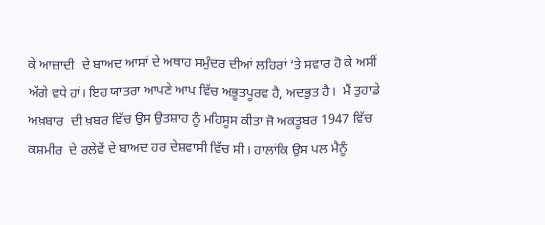ਕੇ ਆਜ਼ਾਦੀ  ਦੇ ਬਾਅਦ ਆਸਾਂ ਦੇ ਅਥਾਹ ਸਮੁੰਦਰ ਦੀਆਂ ਲਹਿਰਾਂ ‘ਤੇ ਸਵਾਰ ਹੋ ਕੇ ਅਸੀਂ ਅੱਗੇ ਵਧੇ ਹਾਂ। ਇਹ ਯਾਤਰਾ ਆਪਣੇ ਆਪ ਵਿੱਚ ਅਭੂਤਪੂਰਵ ਹੈ, ਅਦਭੁਤ ਹੈ।  ਮੈਂ ਤੁਹਾਡੇ ਅਖ਼ਬਾਰ  ਦੀ ਖ਼ਬਰ ਵਿੱਚ ਉਸ ਉਤਸ਼ਾਹ ਨੂੰ ਮਹਿਸੂਸ ਕੀਤਾ ਜੋ ਅਕਤੂਬਰ 1947 ਵਿੱਚ ਕਸ਼ਮੀਰ  ਦੇ ਰਲੇਵੇਂ ਦੇ ਬਾਅਦ ਹਰ ਦੇਸ਼ਵਾਸੀ ਵਿੱਚ ਸੀ। ਹਾਲਾਂਕਿ ਉਸ ਪਲ ਮੈਨੂੰ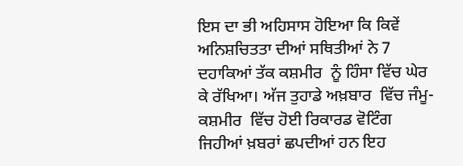ਇਸ ਦਾ ਭੀ ਅਹਿਸਾਸ ਹੋਇਆ ਕਿ ਕਿਵੇਂ ਅਨਿਸ਼ਚਿਤਤਾ ਦੀਆਂ ਸਥਿਤੀਆਂ ਨੇ 7 ਦਹਾਕਿਆਂ ਤੱਕ ਕਸ਼ਮੀਰ  ਨੂੰ ਹਿੰਸਾ ਵਿੱਚ ਘੇਰ ਕੇ ਰੱਖਿਆ। ਅੱਜ ਤੁਹਾਡੇ ਅਖ਼ਬਾਰ  ਵਿੱਚ ਜੰਮੂ-ਕਸ਼ਮੀਰ  ਵਿੱਚ ਹੋਈ ਰਿਕਾਰਡ ਵੋਟਿੰਗ ਜਿਹੀਆਂ ਖ਼ਬਰਾਂ ਛਪਦੀਆਂ ਹਨ ਇਹ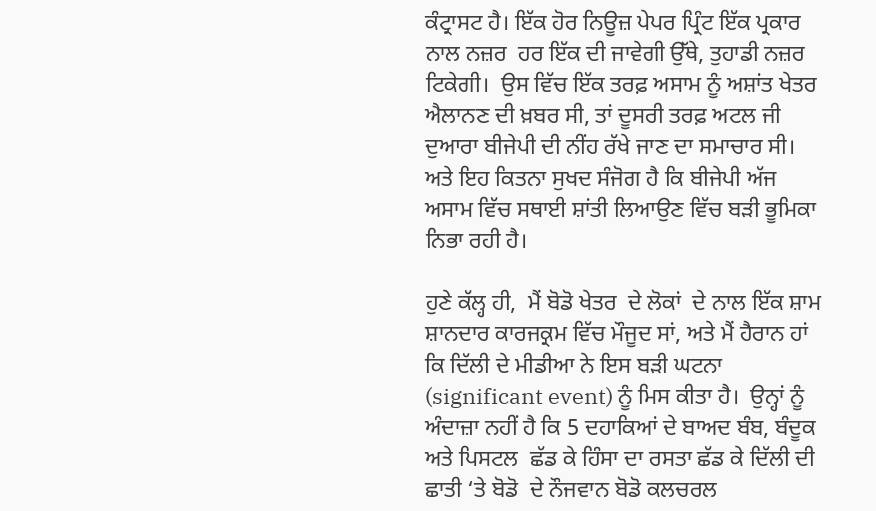ਕੰਟ੍ਰਾਸਟ ਹੈ। ਇੱਕ ਹੋਰ ਨਿਊਜ਼ ਪੇਪਰ ਪ੍ਰਿੰਟ ਇੱਕ ਪ੍ਰਕਾਰ ਨਾਲ ਨਜ਼ਰ  ਹਰ ਇੱਕ ਦੀ ਜਾਵੇਗੀ ਉੱਥੇ, ਤੁਹਾਡੀ ਨਜ਼ਰ ਟਿਕੇਗੀ।  ਉਸ ਵਿੱਚ ਇੱਕ ਤਰਫ਼ ਅਸਾਮ ਨੂੰ ਅਸ਼ਾਂਤ ਖੇਤਰ ਐਲਾਨਣ ਦੀ ਖ਼ਬਰ ਸੀ, ਤਾਂ ਦੂਸਰੀ ਤਰਫ਼ ਅਟਲ ਜੀ ਦੁਆਰਾ ਬੀਜੇਪੀ ਦੀ ਨੀਂਹ ਰੱਖੇ ਜਾਣ ਦਾ ਸਮਾਚਾਰ ਸੀ। ਅਤੇ ਇਹ ਕਿਤਨਾ ਸੁਖਦ ਸੰਜੋਗ ਹੈ ਕਿ ਬੀਜੇਪੀ ਅੱਜ ਅਸਾਮ ਵਿੱਚ ਸਥਾਈ ਸ਼ਾਂਤੀ ਲਿਆਉਣ ਵਿੱਚ ਬੜੀ ਭੂਮਿਕਾ ਨਿਭਾ ਰਹੀ ਹੈ।

ਹੁਣੇ ਕੱਲ੍ਹ ਹੀ,  ਮੈਂ ਬੋਡੋ ਖੇਤਰ  ਦੇ ਲੋਕਾਂ  ਦੇ ਨਾਲ ਇੱਕ ਸ਼ਾਮ ਸ਼ਾਨਦਾਰ ਕਾਰਜਕ੍ਰਮ ਵਿੱਚ ਮੌਜੂਦ ਸਾਂ, ਅਤੇ ਮੈਂ ਹੈਰਾਨ ਹਾਂ ਕਿ ਦਿੱਲੀ ਦੇ ਮੀਡੀਆ ਨੇ ਇਸ ਬੜੀ ਘਟਨਾ (significant event) ਨੂੰ ਮਿਸ ਕੀਤਾ ਹੈ।  ਉਨ੍ਹਾਂ ਨੂੰ ਅੰਦਾਜ਼ਾ ਨਹੀਂ ਹੈ ਕਿ 5 ਦਹਾਕਿਆਂ ਦੇ ਬਾਅਦ ਬੰਬ, ਬੰਦੂਕ ਅਤੇ ਪਿਸਟਲ  ਛੱਡ ਕੇ ਹਿੰਸਾ ਦਾ ਰਸਤਾ ਛੱਡ ਕੇ ਦਿੱਲੀ ਦੀ ਛਾਤੀ ‘ਤੇ ਬੋਡੋ  ਦੇ ਨੌਜਵਾਨ ਬੋਡੋ ਕਲਚਰਲ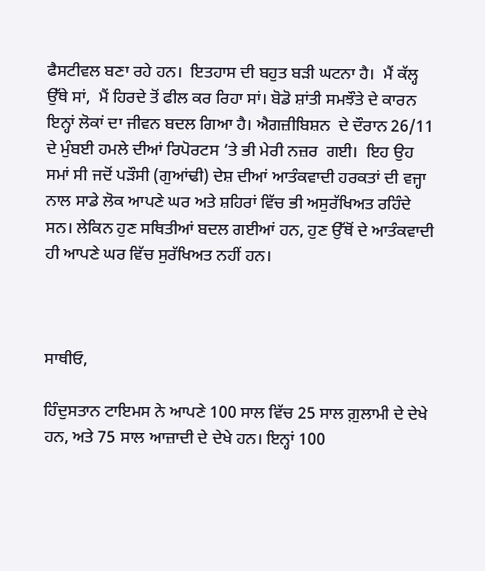ਫੈਸਟੀਵਲ ਬਣਾ ਰਹੇ ਹਨ।  ਇਤਹਾਸ ਦੀ ਬਹੁਤ ਬੜੀ ਘਟਨਾ ਹੈ।  ਮੈਂ ਕੱਲ੍ਹ  ਉੱਥੇ ਸਾਂ,  ਮੈਂ ਹਿਰਦੇ ਤੋਂ ਫੀਲ ਕਰ ਰਿਹਾ ਸਾਂ। ਬੋਡੋ ਸ਼ਾਂਤੀ ਸਮਝੌਤੇ ਦੇ ਕਾਰਨ ਇਨ੍ਹਾਂ ਲੋਕਾਂ ਦਾ ਜੀਵਨ ਬਦਲ ਗਿਆ ਹੈ। ਐਗਜ਼ੀਬਿਸ਼ਨ  ਦੇ ਦੌਰਾਨ 26/11   ਦੇ ਮੁੰਬਈ ਹਮਲੇ ਦੀਆਂ ਰਿਪੋਰਟਸ ‘ਤੇ ਭੀ ਮੇਰੀ ਨਜ਼ਰ  ਗਈ।  ਇਹ ਉਹ ਸਮਾਂ ਸੀ ਜਦੋਂ ਪੜੌਸੀ (ਗੁਆਂਢੀ) ਦੇਸ਼ ਦੀਆਂ ਆਤੰਕਵਾਦੀ ਹਰਕਤਾਂ ਦੀ ਵਜ੍ਹਾ ਨਾਲ ਸਾਡੇ ਲੋਕ ਆਪਣੇ ਘਰ ਅਤੇ ਸ਼ਹਿਰਾਂ ਵਿੱਚ ਭੀ ਅਸੁਰੱਖਿਅਤ ਰਹਿੰਦੇ ਸਨ। ਲੇਕਿਨ ਹੁਣ ਸਥਿਤੀਆਂ ਬਦਲ ਗਈਆਂ ਹਨ, ਹੁਣ ਉੱਥੋਂ ਦੇ ਆਤੰਕਵਾਦੀ ਹੀ ਆਪਣੇ ਘਰ ਵਿੱਚ ਸੁਰੱਖਿਅਤ ਨਹੀਂ ਹਨ।



ਸਾਥੀਓ,

ਹਿੰਦੁਸਤਾਨ ਟਾਇਮਸ ਨੇ ਆਪਣੇ 100 ਸਾਲ ਵਿੱਚ 25 ਸਾਲ ਗ਼ੁਲਾਮੀ ਦੇ ਦੇਖੇ ਹਨ, ਅਤੇ 75 ਸਾਲ ਆਜ਼ਾਦੀ ਦੇ ਦੇਖੇ ਹਨ। ਇਨ੍ਹਾਂ 100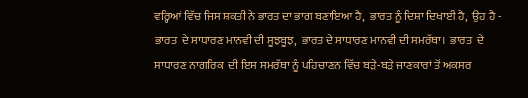ਵਰ੍ਹਿਆਂ ਵਿੱਚ ਜਿਸ ਸ਼ਕਤੀ ਨੇ ਭਾਰਤ ਦਾ ਭਾਗ ਬਣਾਇਆ ਹੈ,  ਭਾਰਤ ਨੂੰ ਦਿਸ਼ਾ ਦਿਖਾਈ ਹੈ,  ਉਹ ਹੈ - ਭਾਰਤ  ਦੇ ਸਾਧਾਰਣ ਮਾਨਵੀ ਦੀ ਸੂਝਬੂਝ,  ਭਾਰਤ ਦੇ ਸਾਧਾਰਣ ਮਾਨਵੀ ਦੀ ਸਮਰੱਥਾ।  ਭਾਰਤ  ਦੇ ਸਾਧਾਰਣ ਨਾਗਰਿਕ  ਦੀ ਇਸ ਸਮਰੱਥਾ ਨੂੰ ਪਹਿਚਾਣਨ ਵਿੱਚ ਬੜੇ-ਬੜੇ ਜਾਣਕਾਰਾਂ ਤੋਂ ਅਕਸਰ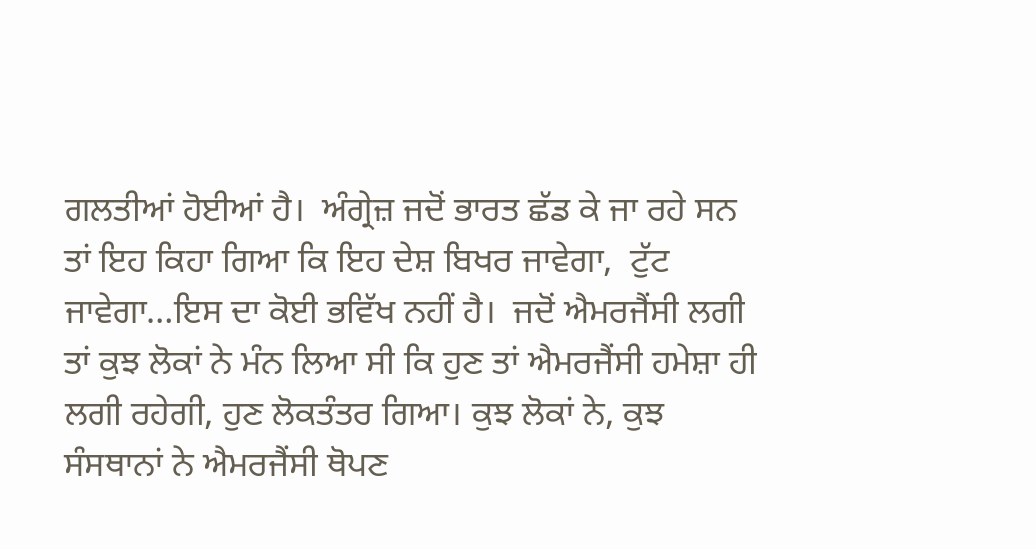ਗਲਤੀਆਂ ਹੋਈਆਂ ਹੈ।  ਅੰਗ੍ਰੇਜ਼ ਜਦੋਂ ਭਾਰਤ ਛੱਡ ਕੇ ਜਾ ਰਹੇ ਸਨ ਤਾਂ ਇਹ ਕਿਹਾ ਗਿਆ ਕਿ ਇਹ ਦੇਸ਼ ਬਿਖਰ ਜਾਵੇਗਾ,  ਟੁੱਟ ਜਾਵੇਗਾ…ਇਸ ਦਾ ਕੋਈ ਭਵਿੱਖ ਨਹੀਂ ਹੈ।  ਜਦੋਂ ਐਮਰਜੈਂਸੀ ਲਗੀ ਤਾਂ ਕੁਝ ਲੋਕਾਂ ਨੇ ਮੰਨ ਲਿਆ ਸੀ ਕਿ ਹੁਣ ਤਾਂ ਐਮਰਜੈਂਸੀ ਹਮੇਸ਼ਾ ਹੀ ਲਗੀ ਰਹੇਗੀ, ਹੁਣ ਲੋਕਤੰਤਰ ਗਿਆ। ਕੁਝ ਲੋਕਾਂ ਨੇ, ਕੁਝ ਸੰਸਥਾਨਾਂ ਨੇ ਐਮਰਜੈਂਸੀ ਥੋਪਣ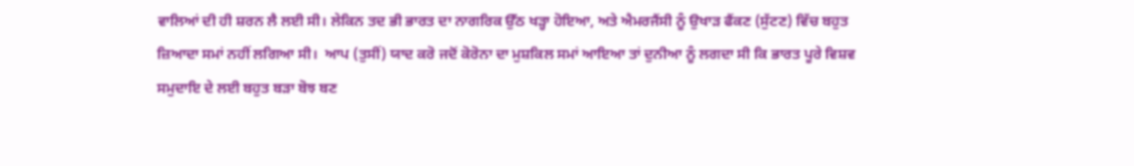ਵਾਲਿਆਂ ਦੀ ਹੀ ਸ਼ਰਨ ਲੈ ਲਈ ਸੀ। ਲੇਕਿਨ ਤਦ ਭੀ ਭਾਰਤ ਦਾ ਨਾਗਰਿਕ ਉੱਠ ਖੜ੍ਹਾ ਹੋਇਆ, ਅਤੇ ਐਮਰਜੈਂਸੀ ਨੂੰ ਉਖਾੜ ਫੈਂਕਣ (ਸੁੱਟਣ) ਵਿੱਚ ਬਹੁਤ ਜ਼ਿਆਦਾ ਸਮਾਂ ਨਹੀਂ ਲਗਿਆ ਸੀ।  ਆਪ (ਤੁਸੀਂ) ਯਾਦ ਕਰੋ ਜਦੋਂ ਕੋਰੋਨਾ ਦਾ ਮੁਸ਼ਕਿਲ ਸਮਾਂ ਆਇਆ ਤਾਂ ਦੁਨੀਆ ਨੂੰ ਲਗਦਾ ਸੀ ਕਿ ਭਾਰਤ ਪੂਰੇ ਵਿਸ਼ਵ ਸਮੁਦਾਇ ਦੇ ਲਈ ਬਹੁਤ ਬੜਾ ਬੋਝ ਬਣ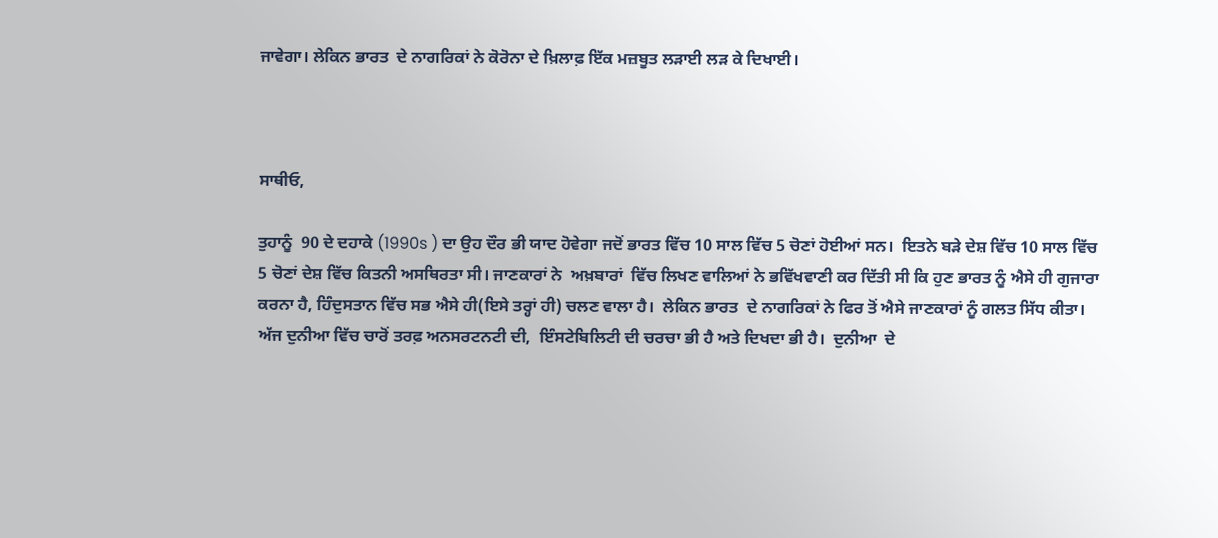ਜਾਵੇਗਾ। ਲੇਕਿਨ ਭਾਰਤ  ਦੇ ਨਾਗਰਿਕਾਂ ਨੇ ਕੋਰੋਨਾ ਦੇ ਖ਼ਿਲਾਫ਼ ਇੱਕ ਮਜ਼ਬੂਤ ਲੜਾਈ ਲੜ ਕੇ ਦਿਖਾਈ।



ਸਾਥੀਓ,

ਤੁਹਾਨੂੰ  90 ਦੇ ਦਹਾਕੇ (1990s ) ਦਾ ਉਹ ਦੌਰ ਭੀ ਯਾਦ ਹੋਵੇਗਾ ਜਦੋਂ ਭਾਰਤ ਵਿੱਚ 10 ਸਾਲ ਵਿੱਚ 5 ਚੋਣਾਂ ਹੋਈਆਂ ਸਨ।  ਇਤਨੇ ਬੜੇ ਦੇਸ਼ ਵਿੱਚ 10 ਸਾਲ ਵਿੱਚ 5 ਚੋਣਾਂ ਦੇਸ਼ ਵਿੱਚ ਕਿਤਨੀ ਅਸਥਿਰਤਾ ਸੀ। ਜਾਣਕਾਰਾਂ ਨੇ  ਅਖ਼ਬਾਰਾਂ  ਵਿੱਚ ਲਿਖਣ ਵਾਲਿਆਂ ਨੇ ਭਵਿੱਖਵਾਣੀ ਕਰ ਦਿੱਤੀ ਸੀ ਕਿ ਹੁਣ ਭਾਰਤ ਨੂੰ ਐਸੇ ਹੀ ਗੁਜਾਰਾ ਕਰਨਾ ਹੈ, ਹਿੰਦੁਸਤਾਨ ਵਿੱਚ ਸਭ ਐਸੇ ਹੀ(ਇਸੇ ਤਰ੍ਹਾਂ ਹੀ) ਚਲਣ ਵਾਲਾ ਹੈ।  ਲੇਕਿਨ ਭਾਰਤ  ਦੇ ਨਾਗਰਿਕਾਂ ਨੇ ਫਿਰ ਤੋਂ ਐਸੇ ਜਾਣਕਾਰਾਂ ਨੂੰ ਗਲਤ ਸਿੱਧ ਕੀਤਾ। ਅੱਜ ਦੁਨੀਆ ਵਿੱਚ ਚਾਰੋਂ ਤਰਫ਼ ਅਨਸਰਟਨਟੀ ਦੀ,  ਇੰਸਟੇਬਿਲਿਟੀ ਦੀ ਚਰਚਾ ਭੀ ਹੈ ਅਤੇ ਦਿਖਦਾ ਭੀ ਹੈ।  ਦੁਨੀਆ  ਦੇ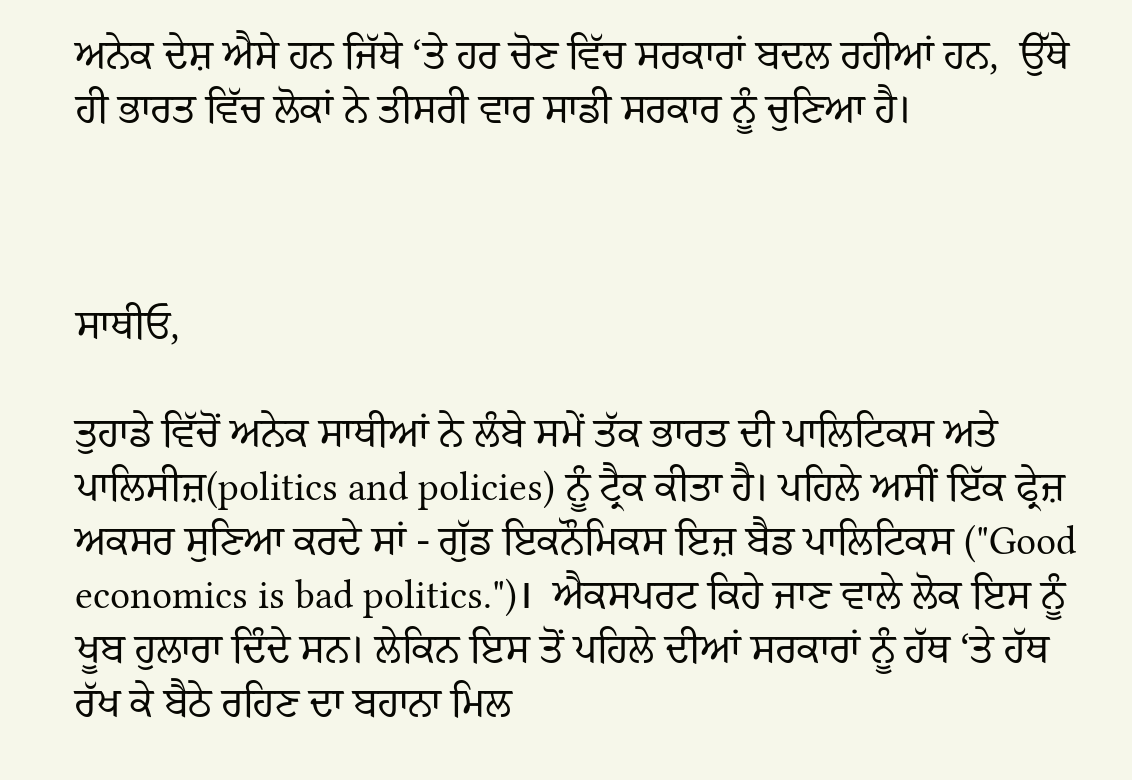ਅਨੇਕ ਦੇਸ਼ ਐਸੇ ਹਨ ਜਿੱਥੇ ‘ਤੇ ਹਰ ਚੋਣ ਵਿੱਚ ਸਰਕਾਰਾਂ ਬਦਲ ਰਹੀਆਂ ਹਨ,  ਉੱਥੇ ਹੀ ਭਾਰਤ ਵਿੱਚ ਲੋਕਾਂ ਨੇ ਤੀਸਰੀ ਵਾਰ ਸਾਡੀ ਸਰਕਾਰ ਨੂੰ ਚੁਣਿਆ ਹੈ।



ਸਾਥੀਓ,

ਤੁਹਾਡੇ ਵਿੱਚੋਂ ਅਨੇਕ ਸਾਥੀਆਂ ਨੇ ਲੰਬੇ ਸਮੇਂ ਤੱਕ ਭਾਰਤ ਦੀ ਪਾਲਿਟਿਕਸ ਅਤੇ ਪਾਲਿਸੀਜ਼(politics and policies) ਨੂੰ ਟ੍ਰੈਕ ਕੀਤਾ ਹੈ। ਪਹਿਲੇ ਅਸੀਂ ਇੱਕ ਫ੍ਰੇਜ਼ ਅਕਸਰ ਸੁਣਿਆ ਕਰਦੇ ਸਾਂ - ਗੁੱਡ ਇਕਨੌਮਿਕਸ ਇਜ਼ ਬੈਡ ਪਾਲਿਟਿਕਸ ("Good economics is bad politics.")।  ਐਕਸਪਰਟ ਕਿਹੇ ਜਾਣ ਵਾਲੇ ਲੋਕ ਇਸ ਨੂੰ ਖੂਬ ਹੁਲਾਰਾ ਦਿੰਦੇ ਸਨ। ਲੇਕਿਨ ਇਸ ਤੋਂ ਪਹਿਲੇ ਦੀਆਂ ਸਰਕਾਰਾਂ ਨੂੰ ਹੱਥ ‘ਤੇ ਹੱਥ ਰੱਖ ਕੇ ਬੈਠੇ ਰਹਿਣ ਦਾ ਬਹਾਨਾ ਮਿਲ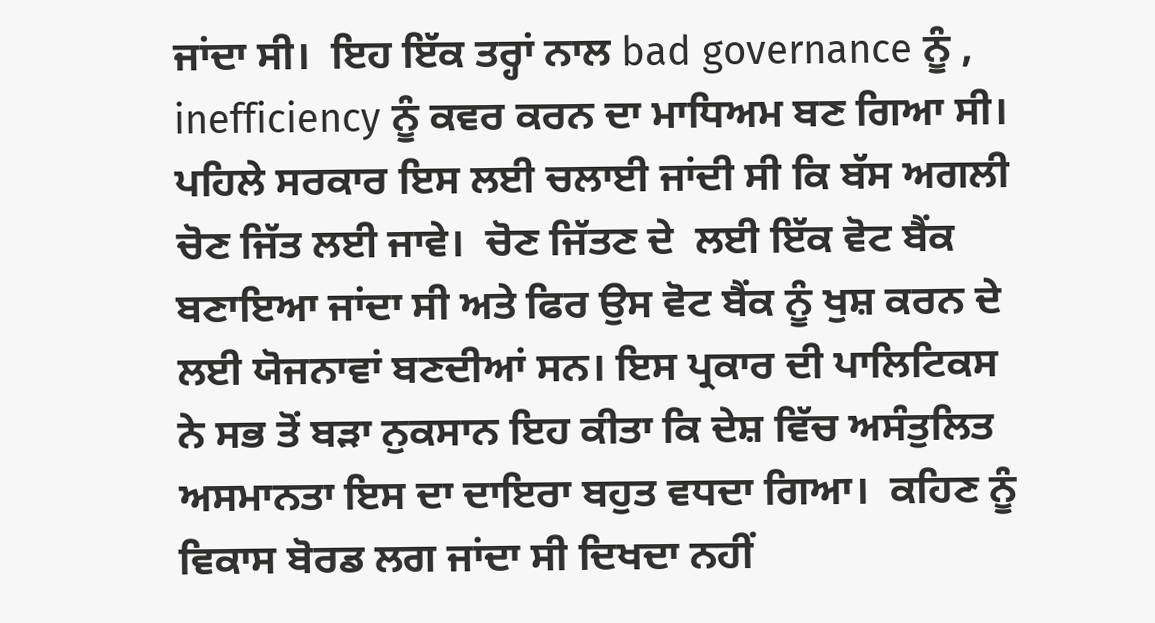ਜਾਂਦਾ ਸੀ।  ਇਹ ਇੱਕ ਤਰ੍ਹਾਂ ਨਾਲ bad governance ਨੂੰ ,  inefficiency ਨੂੰ ਕਵਰ ਕਰਨ ਦਾ ਮਾਧਿਅਮ ਬਣ ਗਿਆ ਸੀ। ਪਹਿਲੇ ਸਰਕਾਰ ਇਸ ਲਈ ਚਲਾਈ ਜਾਂਦੀ ਸੀ ਕਿ ਬੱਸ ਅਗਲੀ ਚੋਣ ਜਿੱਤ ਲਈ ਜਾਵੇ।  ਚੋਣ ਜਿੱਤਣ ਦੇ  ਲਈ ਇੱਕ ਵੋਟ ਬੈਂਕ ਬਣਾਇਆ ਜਾਂਦਾ ਸੀ ਅਤੇ ਫਿਰ ਉਸ ਵੋਟ ਬੈਂਕ ਨੂੰ ਖੁਸ਼ ਕਰਨ ਦੇ ਲਈ ਯੋਜਨਾਵਾਂ ਬਣਦੀਆਂ ਸਨ। ਇਸ ਪ੍ਰਕਾਰ ਦੀ ਪਾਲਿਟਿਕਸ  ਨੇ ਸਭ ਤੋਂ ਬੜਾ ਨੁਕਸਾਨ ਇਹ ਕੀਤਾ ਕਿ ਦੇਸ਼ ਵਿੱਚ ਅਸੰਤੁਲਿਤ ਅਸਮਾਨਤਾ ਇਸ ਦਾ ਦਾਇਰਾ ਬਹੁਤ ਵਧਦਾ ਗਿਆ।  ਕਹਿਣ ਨੂੰ ਵਿਕਾਸ ਬੋਰਡ ਲਗ ਜਾਂਦਾ ਸੀ ਦਿਖਦਾ ਨਹੀਂ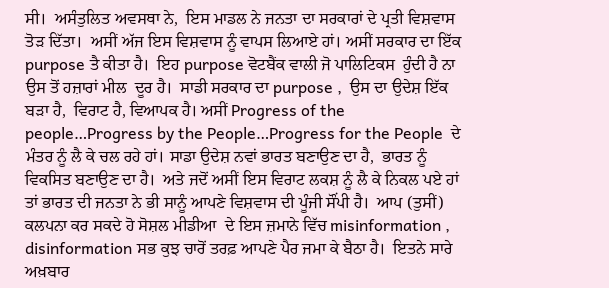ਸੀ।  ਅਸੰਤੁਲਿਤ ਅਵਸਥਾ ਨੇ,  ਇਸ ਮਾਡਲ ਨੇ ਜਨਤਾ ਦਾ ਸਰਕਾਰਾਂ ਦੇ ਪ੍ਰਤੀ ਵਿਸ਼ਵਾਸ ਤੋੜ ਦਿੱਤਾ।  ਅਸੀਂ ਅੱਜ ਇਸ ਵਿਸ਼ਵਾਸ ਨੂੰ ਵਾਪਸ ਲਿਆਏ ਹਾਂ। ਅਸੀਂ ਸਰਕਾਰ ਦਾ ਇੱਕ purpose ਤੈ ਕੀਤਾ ਹੈ।  ਇਹ purpose ਵੋਟਬੈਂਕ ਵਾਲੀ ਜੋ ਪਾਲਿਟਿਕਸ  ਹੁੰਦੀ ਹੈ ਨਾ ਉਸ ਤੋਂ ਹਜ਼ਾਰਾਂ ਮੀਲ  ਦੂਰ ਹੈ।  ਸਾਡੀ ਸਰਕਾਰ ਦਾ purpose ,  ਉਸ ਦਾ ਉਦੇਸ਼ ਇੱਕ ਬੜਾ ਹੈ,  ਵਿਰਾਟ ਹੈ, ਵਿਆਪਕ ਹੈ। ਅਸੀਂ Progress of the people…Progress by the People…Progress for the People  ਦੇ ਮੰਤਰ ਨੂੰ ਲੈ ਕੇ ਚਲ ਰਹੇ ਹਾਂ। ਸਾਡਾ ਉਦੇਸ਼ ਨਵਾਂ ਭਾਰਤ ਬਣਾਉਣ ਦਾ ਹੈ,  ਭਾਰਤ ਨੂੰ ਵਿਕਸਿਤ ਬਣਾਉਣ ਦਾ ਹੈ।  ਅਤੇ ਜਦੋਂ ਅਸੀਂ ਇਸ ਵਿਰਾਟ ਲਕਸ਼ ਨੂੰ ਲੈ ਕੇ ਨਿਕਲ ਪਏ ਹਾਂ ਤਾਂ ਭਾਰਤ ਦੀ ਜਨਤਾ ਨੇ ਭੀ ਸਾਨੂੰ ਆਪਣੇ ਵਿਸ਼ਵਾਸ ਦੀ ਪੂੰਜੀ ਸੌਂਪੀ ਹੈ।  ਆਪ (ਤੁਸੀਂ) ਕਲਪਨਾ ਕਰ ਸਕਦੇ ਹੋ ਸੋਸ਼ਲ ਮੀਡੀਆ  ਦੇ ਇਸ ਜ਼ਮਾਨੇ ਵਿੱਚ misinformation ,  disinformation ਸਭ ਕੁਝ ਚਾਰੋਂ ਤਰਫ਼ ਆਪਣੇ ਪੈਰ ਜਮਾ ਕੇ ਬੈਠਾ ਹੈ।  ਇਤਨੇ ਸਾਰੇ ਅਖ਼ਬਾਰ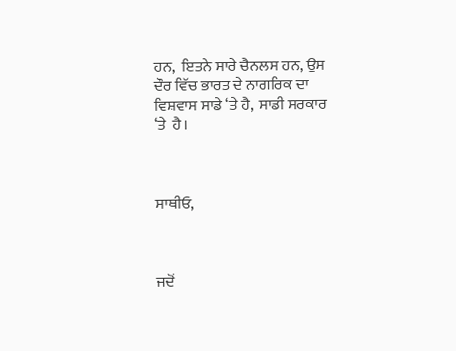ਹਨ,  ਇਤਨੇ ਸਾਰੇ ਚੈਨਲਸ ਹਨ, ਉਸ ਦੌਰ ਵਿੱਚ ਭਾਰਤ ਦੇ ਨਾਗਰਿਕ ਦਾ ਵਿਸ਼ਵਾਸ ਸਾਡੇ ‘ਤੇ ਹੈ,  ਸਾਡੀ ਸਰਕਾਰ ‘ਤੇ  ਹੈ।



ਸਾਥੀਓ,



ਜਦੋਂ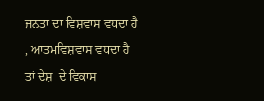ਜਨਤਾ ਦਾ ਵਿਸ਼ਵਾਸ ਵਧਦਾ ਹੈ , ਆਤਮਵਿਸ਼ਵਾਸ ਵਧਦਾ ਹੈ ਤਾਂ ਦੇਸ਼  ਦੇ ਵਿਕਾਸ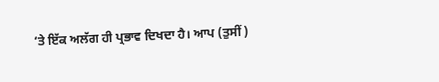‘ਤੇ ਇੱਕ ਅਲੱਗ ਹੀ ਪ੍ਰਭਾਵ ਦਿਖਦਾ ਹੈ। ਆਪ (ਤੁਸੀਂ)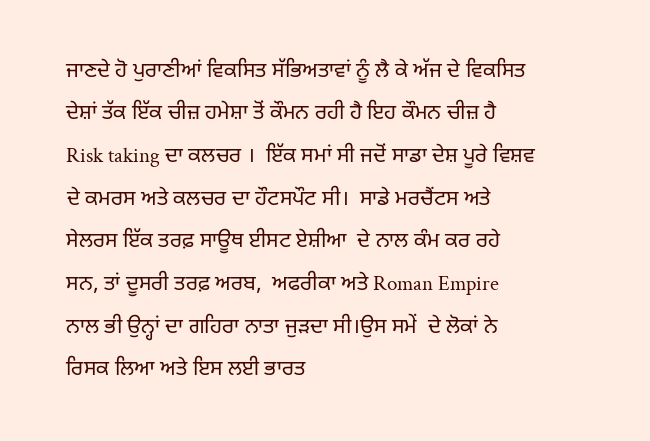ਜਾਣਦੇ ਹੋ ਪੁਰਾਣੀਆਂ ਵਿਕਸਿਤ ਸੱਭਿਅਤਾਵਾਂ ਨੂੰ ਲੈ ਕੇ ਅੱਜ ਦੇ ਵਿਕਸਿਤ ਦੇਸ਼ਾਂ ਤੱਕ ਇੱਕ ਚੀਜ਼ ਹਮੇਸ਼ਾ ਤੋਂ ਕੌਮਨ ਰਹੀ ਹੈ ਇਹ ਕੌਮਨ ਚੀਜ਼ ਹੈ Risk taking ਦਾ ਕਲਚਰ ।  ਇੱਕ ਸਮਾਂ ਸੀ ਜਦੋਂ ਸਾਡਾ ਦੇਸ਼ ਪੂਰੇ ਵਿਸ਼ਵ  ਦੇ ਕਮਰਸ ਅਤੇ ਕਲਚਰ ਦਾ ਹੌਟਸਪੌਟ ਸੀ।  ਸਾਡੇ ਮਰਚੈਂਟਸ ਅਤੇ ਸੇਲਰਸ ਇੱਕ ਤਰਫ਼ ਸਾਊਥ ਈਸਟ ਏਸ਼ੀਆ  ਦੇ ਨਾਲ ਕੰਮ ਕਰ ਰਹੇ ਸਨ, ਤਾਂ ਦੂਸਰੀ ਤਰਫ਼ ਅਰਬ,  ਅਫਰੀਕਾ ਅਤੇ Roman Empire ਨਾਲ ਭੀ ਉਨ੍ਹਾਂ ਦਾ ਗਹਿਰਾ ਨਾਤਾ ਜੁੜਦਾ ਸੀ।ਉਸ ਸਮੇਂ  ਦੇ ਲੋਕਾਂ ਨੇ ਰਿਸਕ ਲਿਆ ਅਤੇ ਇਸ ਲਈ ਭਾਰਤ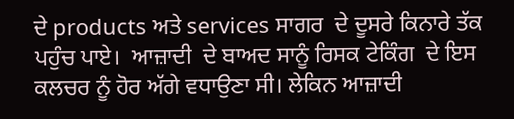ਦੇ products ਅਤੇ services ਸਾਗਰ  ਦੇ ਦੂਸਰੇ ਕਿਨਾਰੇ ਤੱਕ ਪਹੁੰਚ ਪਾਏ।  ਆਜ਼ਾਦੀ  ਦੇ ਬਾਅਦ ਸਾਨੂੰ ਰਿਸਕ ਟੇਕਿੰਗ  ਦੇ ਇਸ ਕਲਚਰ ਨੂੰ ਹੋਰ ਅੱਗੇ ਵਧਾਉਣਾ ਸੀ। ਲੇਕਿਨ ਆਜ਼ਾਦੀ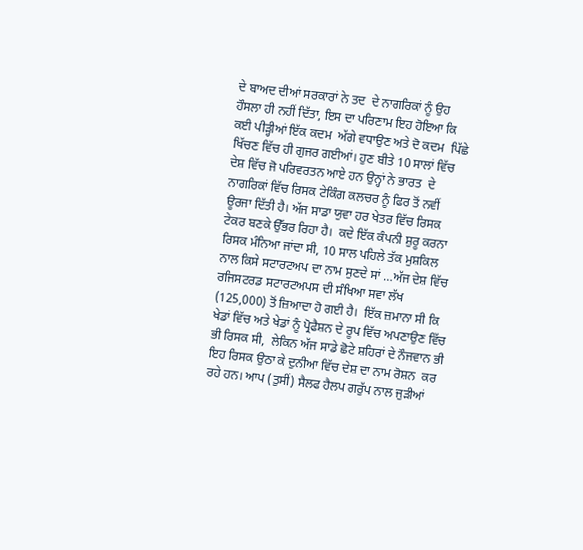ਦੇ ਬਾਅਦ ਦੀਆਂ ਸਰਕਾਰਾਂ ਨੇ ਤਦ  ਦੇ ਨਾਗਰਿਕਾਂ ਨੂੰ ਉਹ ਹੌਸਲਾ ਹੀ ਨਹੀਂ ਦਿੱਤਾ, ਇਸ ਦਾ ਪਰਿਣਾਮ ਇਹ ਹੋਇਆ ਕਿ ਕਈ ਪੀੜ੍ਹੀਆਂ ਇੱਕ ਕਦਮ  ਅੱਗੇ ਵਧਾਉਣ ਅਤੇ ਦੋ ਕਦਮ  ਪਿੱਛੇ ਖਿੱਚਣ ਵਿੱਚ ਹੀ ਗੁਜਰ ਗਈਆਂ। ਹੁਣ ਬੀਤੇ 10 ਸਾਲਾਂ ਵਿੱਚ ਦੇਸ਼ ਵਿੱਚ ਜੋ ਪਰਿਵਰਤਨ ਆਏ ਹਨ ਉਨ੍ਹਾਂ ਨੇ ਭਾਰਤ  ਦੇ ਨਾਗਰਿਕਾਂ ਵਿੱਚ ਰਿਸਕ ਟੇਕਿੰਗ ਕਲਚਰ ਨੂੰ ਫਿਰ ਤੋਂ ਨਵੀਂ ਊਰਜਾ ਦਿੱਤੀ ਹੈ। ਅੱਜ ਸਾਡਾ ਯੁਵਾ ਹਰ ਖੇਤਰ ਵਿੱਚ ਰਿਸਕ ਟੇਕਰ ਬਣਕੇ ਉੱਭਰ ਰਿਹਾ ਹੈ।  ਕਦੇ ਇੱਕ ਕੰਪਨੀ ਸ਼ੁਰੂ ਕਰਨਾ ਰਿਸਕ ਮੰਨਿਆ ਜਾਂਦਾ ਸੀ, 10 ਸਾਲ ਪਹਿਲੇ ਤੱਕ ਮੁਸ਼ਕਿਲ ਨਾਲ ਕਿਸੇ ਸਟਾਰਟਅਪ ਦਾ ਨਾਮ ਸੁਣਦੇ ਸਾਂ …ਅੱਜ ਦੇਸ਼ ਵਿੱਚ ਰਜਿਸਟਰਡ ਸਟਾਰਟਅਪਸ ਦੀ ਸੰਖਿਆ ਸਵਾ ਲੱਖ (125,000) ਤੋਂ ਜ਼ਿਆਦਾ ਹੋ ਗਈ ਹੈ।  ਇੱਕ ਜ਼ਮਾਨਾ ਸੀ ਕਿ ਖੇਡਾਂ ਵਿੱਚ ਅਤੇ ਖੇਡਾਂ ਨੂੰ ਪ੍ਰੋਫੈਸ਼ਨ ਦੇ ਰੂਪ ਵਿੱਚ ਅਪਣਾਉਣ ਵਿੱਚ ਭੀ ਰਿਸਕ ਸੀ,  ਲੇਕਿਨ ਅੱਜ ਸਾਡੇ ਛੋਟੇ ਸ਼ਹਿਰਾਂ ਦੇ ਨੌਜਵਾਨ ਭੀ ਇਹ ਰਿਸਕ ਉਠਾ ਕੇ ਦੁਨੀਆ ਵਿੱਚ ਦੇਸ਼ ਦਾ ਨਾਮ ਰੋਸ਼ਨ  ਕਰ ਰਹੇ ਹਨ। ਆਪ (ਤੁਸੀਂ) ਸੈਲਫ ਹੈਲਪ ਗਰੁੱਪ ਨਾਲ ਜੁੜੀਆਂ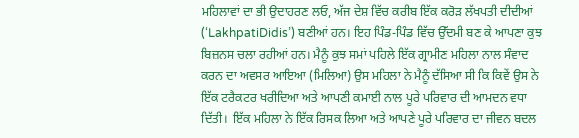ਮਹਿਲਾਵਾਂ ਦਾ ਭੀ ਉਦਾਹਰਣ ਲਓ, ਅੱਜ ਦੇਸ਼ ਵਿੱਚ ਕਰੀਬ ਇੱਕ ਕਰੋੜ ਲੱਖਪਤੀ ਦੀਦੀਆਂ (‘LakhpatiDidis’) ਬਣੀਆਂ ਹਨ। ਇਹ ਪਿੰਡ-ਪਿੰਡ ਵਿੱਚ ਉੱਦਮੀ ਬਣ ਕੇ ਆਪਣਾ ਕੁਝ ਬਿਜ਼ਨਸ ਚਲਾ ਰਹੀਆਂ ਹਨ। ਮੈਨੂੰ ਕੁਝ ਸਮਾਂ ਪਹਿਲੇ ਇੱਕ ਗ੍ਰਾਮੀਣ ਮਹਿਲਾ ਨਾਲ ਸੰਵਾਦ ਕਰਨ ਦਾ ਅਵਸਰ ਆਇਆ (ਮਿਲਿਆ) ਉਸ ਮਹਿਲਾ ਨੇ ਮੈਨੂੰ ਦੱਸਿਆ ਸੀ ਕਿ ਕਿਵੇਂ ਉਸ ਨੇ ਇੱਕ ਟਰੈਕਟਰ ਖਰੀਦਿਆ ਅਤੇ ਆਪਣੀ ਕਮਾਈ ਨਾਲ ਪੂਰੇ ਪਰਿਵਾਰ ਦੀ ਆਮਦਨ ਵਧਾ ਦਿੱਤੀ।  ਇੱਕ ਮਹਿਲਾ ਨੇ ਇੱਕ ਰਿਸਕ ਲਿਆ ਅਤੇ ਆਪਣੇ ਪੂਰੇ ਪਰਿਵਾਰ ਦਾ ਜੀਵਨ ਬਦਲ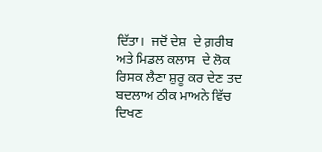ਦਿੱਤਾ।  ਜਦੋਂ ਦੇਸ਼  ਦੇ ਗ਼ਰੀਬ ਅਤੇ ਮਿਡਲ ਕਲਾਸ  ਦੇ ਲੋਕ ਰਿਸਕ ਲੈਣਾ ਸ਼ੁਰੂ ਕਰ ਦੇਣ ਤਦ ਬਦਲਾਅ ਠੀਕ ਮਾਅਨੇ ਵਿੱਚ ਦਿਖਣ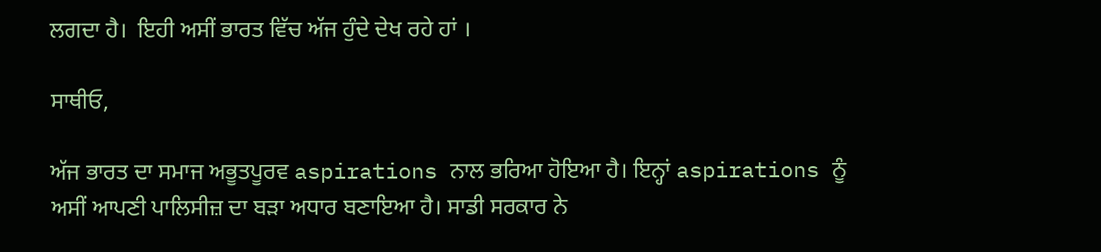ਲਗਦਾ ਹੈ।  ਇਹੀ ਅਸੀਂ ਭਾਰਤ ਵਿੱਚ ਅੱਜ ਹੁੰਦੇ ਦੇਖ ਰਹੇ ਹਾਂ ।

ਸਾਥੀਓ,

ਅੱਜ ਭਾਰਤ ਦਾ ਸਮਾਜ ਅਭੂਤਪੂਰਵ aspirations ਨਾਲ ਭਰਿਆ ਹੋਇਆ ਹੈ। ਇਨ੍ਹਾਂ aspirations ਨੂੰ ਅਸੀਂ ਆਪਣੀ ਪਾਲਿਸੀਜ਼ ਦਾ ਬੜਾ ਅਧਾਰ ਬਣਾਇਆ ਹੈ। ਸਾਡੀ ਸਰਕਾਰ ਨੇ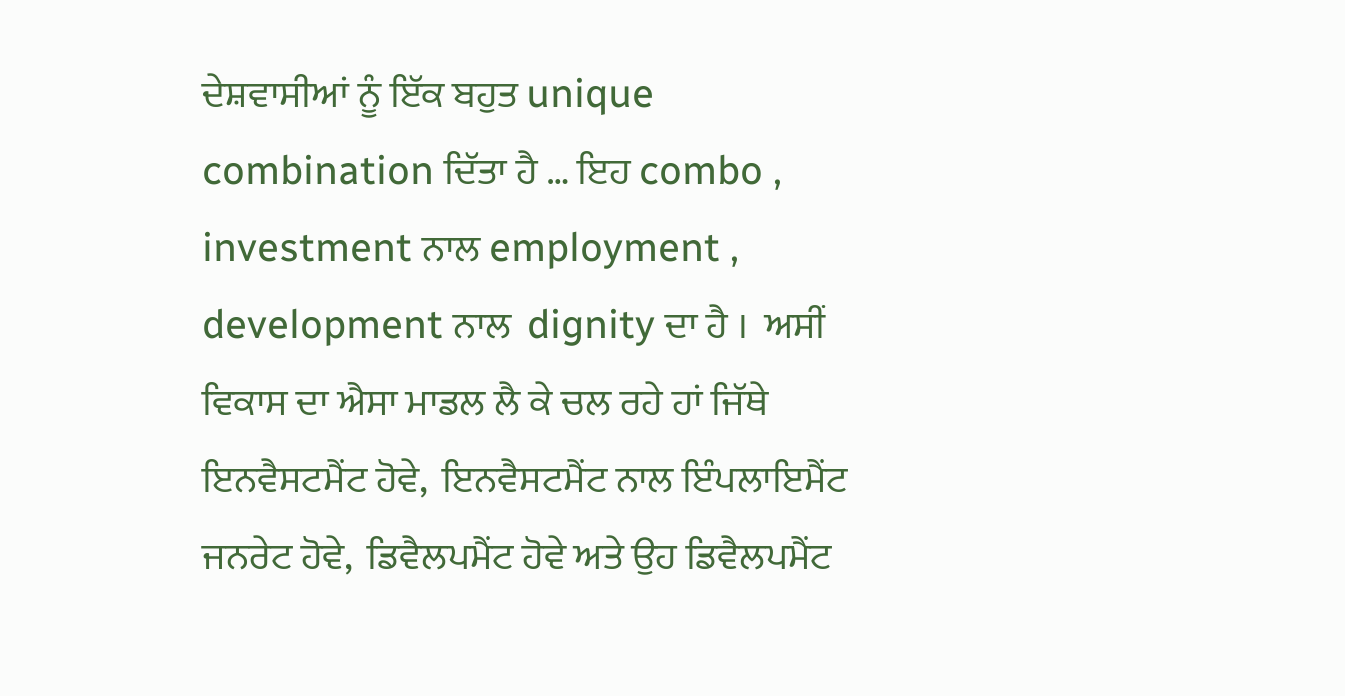ਦੇਸ਼ਵਾਸੀਆਂ ਨੂੰ ਇੱਕ ਬਹੁਤ unique combination ਦਿੱਤਾ ਹੈ … ਇਹ combo ,  investment ਨਾਲ employment ,  development ਨਾਲ  dignity ਦਾ ਹੈ ।  ਅਸੀਂ ਵਿਕਾਸ ਦਾ ਐਸਾ ਮਾਡਲ ਲੈ ਕੇ ਚਲ ਰਹੇ ਹਾਂ ਜਿੱਥੇ ਇਨਵੈਸਟਮੈਂਟ ਹੋਵੇ,  ਇਨਵੈਸਟਮੈਂਟ ਨਾਲ ਇੰਪਲਾਇਮੈਂਟ ਜਨਰੇਟ ਹੋਵੇ,  ਡਿਵੈਲਪਮੈਂਟ ਹੋਵੇ ਅਤੇ ਉਹ ਡਿਵੈਲਪਮੈਂਟ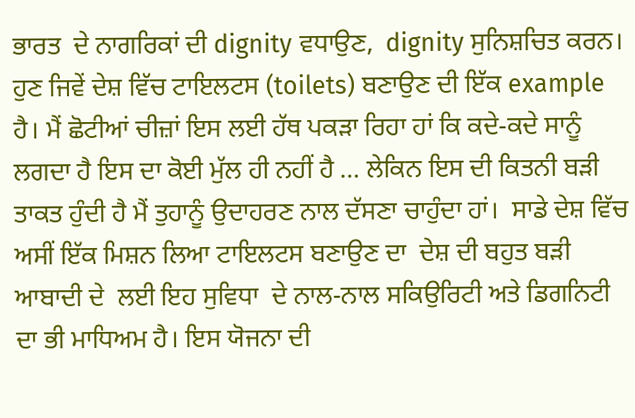ਭਾਰਤ  ਦੇ ਨਾਗਰਿਕਾਂ ਦੀ dignity ਵਧਾਉਣ,  dignity ਸੁਨਿਸ਼ਚਿਤ ਕਰਨ।   ਹੁਣ ਜਿਵੇਂ ਦੇਸ਼ ਵਿੱਚ ਟਾਇਲਟਸ (toilets) ਬਣਾਉਣ ਦੀ ਇੱਕ example ਹੈ। ਮੈਂ ਛੋਟੀਆਂ ਚੀਜ਼ਾਂ ਇਸ ਲਈ ਹੱਥ ਪਕੜਾ ਰਿਹਾ ਹਾਂ ਕਿ ਕਦੇ-ਕਦੇ ਸਾਨੂੰ ਲਗਦਾ ਹੈ ਇਸ ਦਾ ਕੋਈ ਮੁੱਲ ਹੀ ਨਹੀਂ ਹੈ … ਲੇਕਿਨ ਇਸ ਦੀ ਕਿਤਨੀ ਬੜੀ ਤਾਕਤ ਹੁੰਦੀ ਹੈ ਮੈਂ ਤੁਹਾਨੂੰ ਉਦਾਹਰਣ ਨਾਲ ਦੱਸਣਾ ਚਾਹੁੰਦਾ ਹਾਂ।  ਸਾਡੇ ਦੇਸ਼ ਵਿੱਚ ਅਸੀਂ ਇੱਕ ਮਿਸ਼ਨ ਲਿਆ ਟਾਇਲਟਸ ਬਣਾਉਣ ਦਾ  ਦੇਸ਼ ਦੀ ਬਹੁਤ ਬੜੀ ਆਬਾਦੀ ਦੇ  ਲਈ ਇਹ ਸੁਵਿਧਾ  ਦੇ ਨਾਲ-ਨਾਲ ਸਕਿਉਰਿਟੀ ਅਤੇ ਡਿਗਨਿਟੀ ਦਾ ਭੀ ਮਾਧਿਅਮ ਹੈ। ਇਸ ਯੋਜਨਾ ਦੀ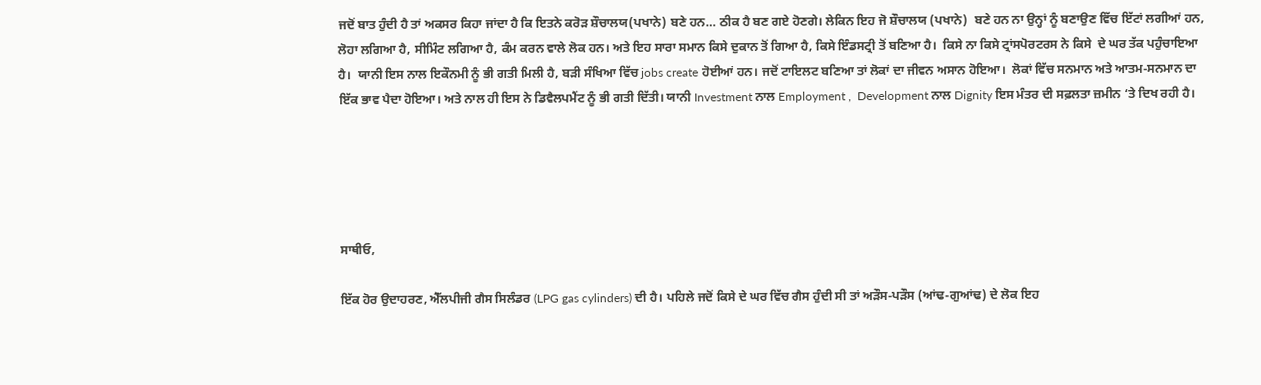ਜਦੋਂ ਬਾਤ ਹੁੰਦੀ ਹੈ ਤਾਂ ਅਕਸਰ ਕਿਹਾ ਜਾਂਦਾ ਹੈ ਕਿ ਇਤਨੇ ਕਰੋੜ ਸ਼ੌਚਾਲਯ(ਪਖਾਨੇ) ਬਣੇ ਹਨ… ਠੀਕ ਹੈ ਬਣ ਗਏ ਹੋਣਗੇ। ਲੇਕਿਨ ਇਹ ਜੋ ਸ਼ੌਚਾਲਯ (ਪਖਾਨੇ)  ਬਣੇ ਹਨ ਨਾ ਉਨ੍ਹਾਂ ਨੂੰ ਬਣਾਉਣ ਵਿੱਚ ਇੱਟਾਂ ਲਗੀਆਂ ਹਨ,  ਲੋਹਾ ਲਗਿਆ ਹੈ, ਸੀਮਿੰਟ ਲਗਿਆ ਹੈ, ਕੰਮ ਕਰਨ ਵਾਲੇ ਲੋਕ ਹਨ। ਅਤੇ ਇਹ ਸਾਰਾ ਸਮਾਨ ਕਿਸੇ ਦੁਕਾਨ ਤੋਂ ਗਿਆ ਹੈ, ਕਿਸੇ ਇੰਡਸਟ੍ਰੀ ਤੋਂ ਬਣਿਆ ਹੈ।  ਕਿਸੇ ਨਾ ਕਿਸੇ ਟ੍ਰਾਂਸਪੋਰਟਰਸ ਨੇ ਕਿਸੇ  ਦੇ ਘਰ ਤੱਕ ਪਹੁੰਚਾਇਆ ਹੈ।  ਯਾਨੀ ਇਸ ਨਾਲ ਇਕੌਨਮੀ ਨੂੰ ਭੀ ਗਤੀ ਮਿਲੀ ਹੈ, ਬੜੀ ਸੰਖਿਆ ਵਿੱਚ jobs create ਹੋਈਆਂ ਹਨ। ਜਦੋਂ ਟਾਇਲਟ ਬਣਿਆ ਤਾਂ ਲੋਕਾਂ ਦਾ ਜੀਵਨ ਅਸਾਨ ਹੋਇਆ।  ਲੋਕਾਂ ਵਿੱਚ ਸਨਮਾਨ ਅਤੇ ਆਤਮ-ਸਨਮਾਨ ਦਾ ਇੱਕ ਭਾਵ ਪੈਦਾ ਹੋਇਆ। ਅਤੇ ਨਾਲ ਹੀ ਇਸ ਨੇ ਡਿਵੈਲਪਮੈਂਟ ਨੂੰ ਭੀ ਗਤੀ ਦਿੱਤੀ। ਯਾਨੀ Investment ਨਾਲ Employment ,  Development ਨਾਲ Dignity ਇਸ ਮੰਤਰ ਦੀ ਸਫ਼ਲਤਾ ਜ਼ਮੀਨ ‘ਤੇ ਦਿਖ ਰਹੀ ਹੈ।





ਸਾਥੀਓ,

ਇੱਕ ਹੋਰ ਉਦਾਹਰਣ, ਐੱਲਪੀਜੀ ਗੈਸ ਸਿਲੰਡਰ (LPG gas cylinders) ਦੀ ਹੈ। ਪਹਿਲੇ ਜਦੋਂ ਕਿਸੇ ਦੇ ਘਰ ਵਿੱਚ ਗੈਸ ਹੁੰਦੀ ਸੀ ਤਾਂ ਅੜੌਸ-ਪੜੌਸ (ਆਂਢ-ਗੁਆਂਢ) ਦੇ ਲੋਕ ਇਹ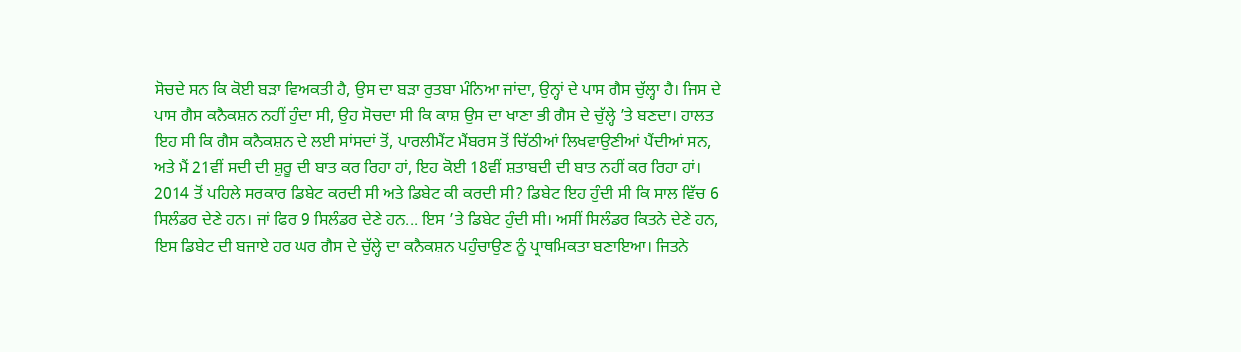ਸੋਚਦੇ ਸਨ ਕਿ ਕੋਈ ਬੜਾ ਵਿਅਕਤੀ ਹੈ, ਉਸ ਦਾ ਬੜਾ ਰੁਤਬਾ ਮੰਨਿਆ ਜਾਂਦਾ, ਉਨ੍ਹਾਂ ਦੇ ਪਾਸ ਗੈਸ ਚੁੱਲ੍ਹਾ ਹੈ। ਜਿਸ ਦੇ ਪਾਸ ਗੈਸ ਕਨੈਕਸ਼ਨ ਨਹੀਂ ਹੁੰਦਾ ਸੀ, ਉਹ ਸੋਚਦਾ ਸੀ ਕਿ ਕਾਸ਼ ਉਸ ਦਾ ਖਾਣਾ ਭੀ ਗੈਸ ਦੇ ਚੁੱਲ੍ਹੇ ’ਤੇ ਬਣਦਾ। ਹਾਲਤ ਇਹ ਸੀ ਕਿ ਗੈਸ ਕਨੈਕਸ਼ਨ ਦੇ ਲਈ ਸਾਂਸਦਾਂ ਤੋਂ, ਪਾਰਲੀਮੈਂਟ ਮੈਂਬਰਸ ਤੋਂ ਚਿੱਠੀਆਂ ਲਿਖਵਾਉਣੀਆਂ ਪੈਂਦੀਆਂ ਸਨ, ਅਤੇ ਮੈਂ 21ਵੀਂ ਸਦੀ ਦੀ ਸ਼ੁਰੂ ਦੀ ਬਾਤ ਕਰ ਰਿਹਾ ਹਾਂ, ਇਹ ਕੋਈ 18ਵੀਂ ਸ਼ਤਾਬਦੀ ਦੀ ਬਾਤ ਨਹੀਂ ਕਰ ਰਿਹਾ ਹਾਂ। 2014 ਤੋਂ ਪਹਿਲੇ ਸਰਕਾਰ ਡਿਬੇਟ ਕਰਦੀ ਸੀ ਅਤੇ ਡਿਬੇਟ ਕੀ ਕਰਦੀ ਸੀ? ਡਿਬੇਟ ਇਹ ਹੁੰਦੀ ਸੀ ਕਿ ਸਾਲ ਵਿੱਚ 6 ਸਿਲੰਡਰ ਦੇਣੇ ਹਨ। ਜਾਂ ਫਿਰ 9 ਸਿਲੰਡਰ ਦੇਣੇ ਹਨ... ਇਸ ’ਤੇ ਡਿਬੇਟ ਹੁੰਦੀ ਸੀ। ਅਸੀਂ ਸਿਲੰਡਰ ਕਿਤਨੇ ਦੇਣੇ ਹਨ, ਇਸ ਡਿਬੇਟ ਦੀ ਬਜਾਏ ਹਰ ਘਰ ਗੈਸ ਦੇ ਚੁੱਲ੍ਹੇ ਦਾ ਕਨੈਕਸ਼ਨ ਪਹੁੰਚਾਉਣ ਨੂੰ ਪ੍ਰਾਥਮਿਕਤਾ ਬਣਾਇਆ। ਜਿਤਨੇ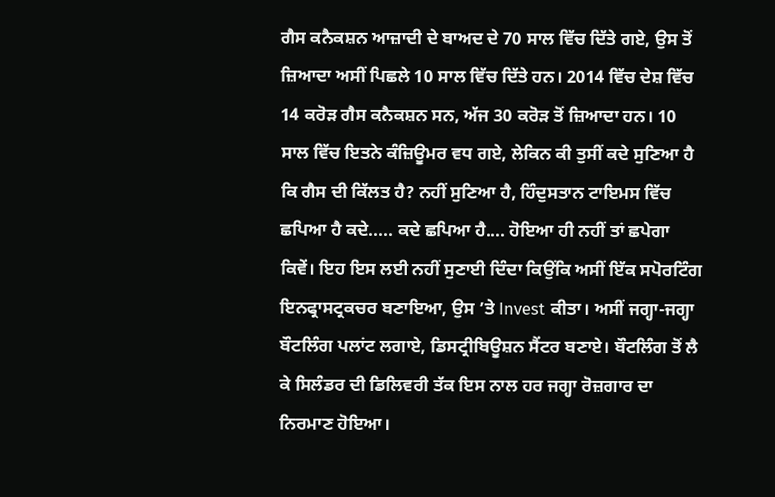ਗੈਸ ਕਨੈਕਸ਼ਨ ਆਜ਼ਾਦੀ ਦੇ ਬਾਅਦ ਦੇ 70 ਸਾਲ ਵਿੱਚ ਦਿੱਤੇ ਗਏ, ਉਸ ਤੋਂ ਜ਼ਿਆਦਾ ਅਸੀਂ ਪਿਛਲੇ 10 ਸਾਲ ਵਿੱਚ ਦਿੱਤੇ ਹਨ। 2014 ਵਿੱਚ ਦੇਸ਼ ਵਿੱਚ 14 ਕਰੋੜ ਗੈਸ ਕਨੈਕਸ਼ਨ ਸਨ, ਅੱਜ 30 ਕਰੋੜ ਤੋਂ ਜ਼ਿਆਦਾ ਹਨ। 10 ਸਾਲ ਵਿੱਚ ਇਤਨੇ ਕੰਜ਼ਿਊਮਰ ਵਧ ਗਏ, ਲੇਕਿਨ ਕੀ ਤੁਸੀਂ ਕਦੇ ਸੁਣਿਆ ਹੈ ਕਿ ਗੈਸ ਦੀ ਕਿੱਲਤ ਹੈ? ਨਹੀਂ ਸੁਣਿਆ ਹੈ, ਹਿੰਦੁਸਤਾਨ ਟਾਇਮਸ ਵਿੱਚ ਛਪਿਆ ਹੈ ਕਦੇ..... ਕਦੇ ਛਪਿਆ ਹੈ.... ਹੋਇਆ ਹੀ ਨਹੀਂ ਤਾਂ ਛਪੇਗਾ ਕਿਵੇਂ। ਇਹ ਇਸ ਲਈ ਨਹੀਂ ਸੁਣਾਈ ਦਿੰਦਾ ਕਿਉਂਕਿ ਅਸੀਂ ਇੱਕ ਸਪੋਰਟਿੰਗ ਇਨਫ੍ਰਾਸਟ੍ਰਕਚਰ ਬਣਾਇਆ, ਉਸ ’ਤੇ Invest ਕੀਤਾ। ਅਸੀਂ ਜਗ੍ਹਾ-ਜਗ੍ਹਾ ਬੌਟਲਿੰਗ ਪਲਾਂਟ ਲਗਾਏ, ਡਿਸਟ੍ਰੀਬਿਊਸ਼ਨ ਸੈਂਟਰ ਬਣਾਏ। ਬੌਟਲਿੰਗ ਤੋਂ ਲੈ ਕੇ ਸਿਲੰਡਰ ਦੀ ਡਿਲਿਵਰੀ ਤੱਕ ਇਸ ਨਾਲ ਹਰ ਜਗ੍ਹਾ ਰੋਜ਼ਗਾਰ ਦਾ ਨਿਰਮਾਣ ਹੋਇਆ।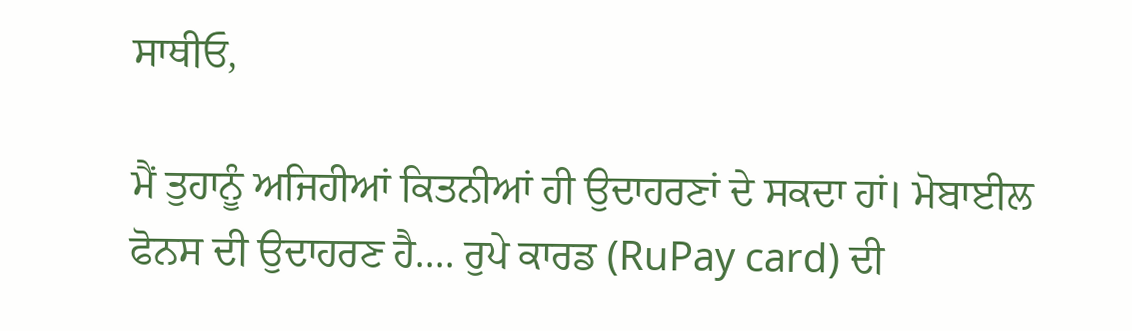ਸਾਥੀਓ,

ਮੈਂ ਤੁਹਾਨੂੰ ਅਜਿਹੀਆਂ ਕਿਤਨੀਆਂ ਹੀ ਉਦਾਹਰਣਾਂ ਦੇ ਸਕਦਾ ਹਾਂ। ਮੋਬਾਈਲ ਫੋਨਸ ਦੀ ਉਦਾਹਰਣ ਹੈ.... ਰੁਪੇ ਕਾਰਡ (RuPay card) ਦੀ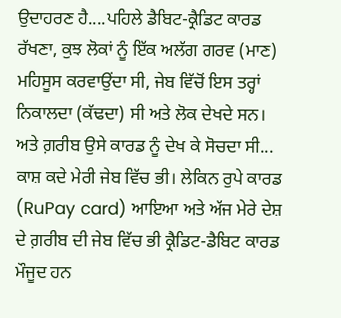ਉਦਾਹਰਣ ਹੈ....ਪਹਿਲੇ ਡੈਬਿਟ-ਕ੍ਰੈਡਿਟ ਕਾਰਡ ਰੱਖਣਾ, ਕੁਝ ਲੋਕਾਂ ਨੂੰ ਇੱਕ ਅਲੱਗ ਗਰਵ (ਮਾਣ) ਮਹਿਸੂਸ ਕਰਵਾਉਂਦਾ ਸੀ, ਜੇਬ ਵਿੱਚੋਂ ਇਸ ਤਰ੍ਹਾਂ ਨਿਕਾਲਦਾ (ਕੱਢਦਾ) ਸੀ ਅਤੇ ਲੋਕ ਦੇਖਦੇ ਸਨ। ਅਤੇ ਗ਼ਰੀਬ ਉਸੇ ਕਾਰਡ ਨੂੰ ਦੇਖ ਕੇ ਸੋਚਦਾ ਸੀ... ਕਾਸ਼ ਕਦੇ ਮੇਰੀ ਜੇਬ ਵਿੱਚ ਭੀ। ਲੇਕਿਨ ਰੁਪੇ ਕਾਰਡ (RuPay card) ਆਇਆ ਅਤੇ ਅੱਜ ਮੇਰੇ ਦੇਸ਼ ਦੇ ਗ਼ਰੀਬ ਦੀ ਜੇਬ ਵਿੱਚ ਭੀ ਕ੍ਰੈਡਿਟ-ਡੈਬਿਟ ਕਾਰਡ ਮੌਜੂਦ ਹਨ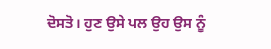ਦੋਸਤੋ। ਹੁਣ ਉਸੇ ਪਲ ਉਹ ਉਸ ਨੂੰ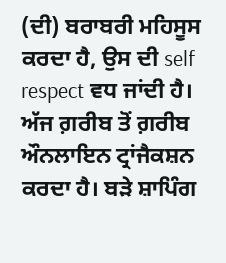(ਦੀ) ਬਰਾਬਰੀ ਮਹਿਸੂਸ ਕਰਦਾ ਹੈ, ਉਸ ਦੀ self respect ਵਧ ਜਾਂਦੀ ਹੈ।  ਅੱਜ ਗ਼ਰੀਬ ਤੋਂ ਗ਼ਰੀਬ ਔਨਲਾਇਨ ਟ੍ਰਾਂਜੈਕਸ਼ਨ ਕਰਦਾ ਹੈ। ਬੜੇ ਸ਼ਾਪਿੰਗ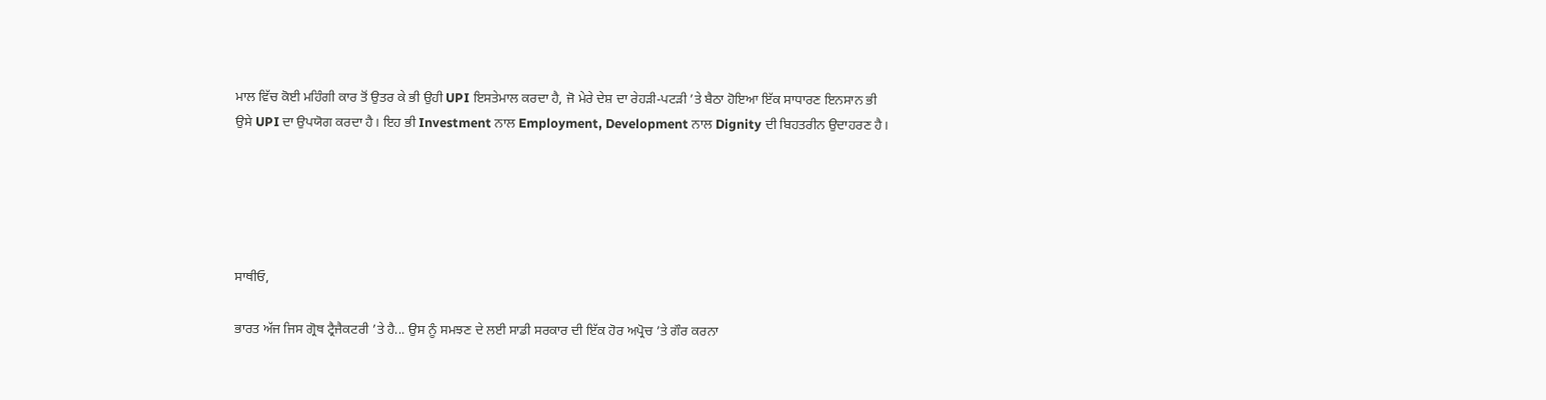ਮਾਲ ਵਿੱਚ ਕੋਈ ਮਹਿੰਗੀ ਕਾਰ ਤੋਂ ਉਤਰ ਕੇ ਭੀ ਉਹੀ UPI ਇਸਤੇਮਾਲ ਕਰਦਾ ਹੈ, ਜੋ ਮੇਰੇ ਦੇਸ਼ ਦਾ ਰੇਹੜੀ-ਪਟੜੀ ’ਤੇ ਬੈਠਾ ਹੋਇਆ ਇੱਕ ਸਾਧਾਰਣ ਇਨਸਾਨ ਭੀ ਉਸੇ UPI ਦਾ ਉਪਯੋਗ ਕਰਦਾ ਹੈ। ਇਹ ਭੀ Investment ਨਾਲ Employment, Development ਨਾਲ Dignity ਦੀ ਬਿਹਤਰੀਨ ਉਦਾਹਰਣ ਹੈ।





ਸਾਥੀਓ,

ਭਾਰਤ ਅੱਜ ਜਿਸ ਗ੍ਰੋਥ ਟ੍ਰੈਜੈਕਟਰੀ ’ਤੇ ਹੈ... ਉਸ ਨੂੰ ਸਮਝਣ ਦੇ ਲਈ ਸਾਡੀ ਸਰਕਾਰ ਦੀ ਇੱਕ ਹੋਰ ਅਪ੍ਰੋਚ ’ਤੇ ਗੌਰ ਕਰਨਾ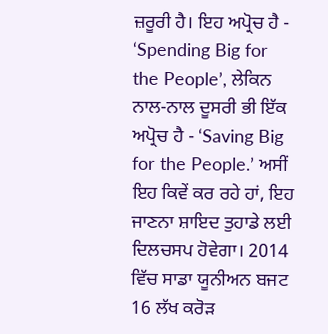ਜ਼ਰੂਰੀ ਹੈ। ਇਹ ਅਪ੍ਰੋਚ ਹੈ - ‘Spending Big for the People’, ਲੇਕਿਨ ਨਾਲ-ਨਾਲ ਦੂਸਰੀ ਭੀ ਇੱਕ ਅਪ੍ਰੋਚ ਹੈ - ‘Saving Big for the People.’ ਅਸੀਂ ਇਹ ਕਿਵੇਂ ਕਰ ਰਹੇ ਹਾਂ, ਇਹ ਜਾਣਨਾ ਸ਼ਾਇਦ ਤੁਹਾਡੇ ਲਈ ਦਿਲਚਸਪ ਹੋਵੇਗਾ। 2014 ਵਿੱਚ ਸਾਡਾ ਯੂਨੀਅਨ ਬਜਟ 16 ਲੱਖ ਕਰੋੜ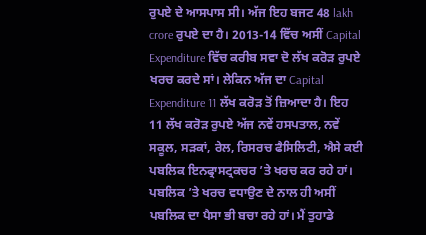ਰੁਪਏ ਦੇ ਆਸਪਾਸ ਸੀ। ਅੱਜ ਇਹ ਬਜਟ 48 lakh crore ਰੁਪਏ ਦਾ ਹੈ। 2013-14 ਵਿੱਚ ਅਸੀਂ Capital Expenditure ਵਿੱਚ ਕਰੀਬ ਸਵਾ ਦੋ ਲੱਖ ਕਰੋੜ ਰੁਪਏ ਖਰਚ ਕਰਦੇ ਸਾਂ। ਲੇਕਿਨ ਅੱਜ ਦਾ Capital Expenditure 11 ਲੱਖ ਕਰੋੜ ਤੋਂ ਜ਼ਿਆਦਾ ਹੈ। ਇਹ 11 ਲੱਖ ਕਰੋੜ ਰੁਪਏ ਅੱਜ ਨਵੇਂ ਹਸਪਤਾਲ, ਨਵੇਂ ਸਕੂਲ, ਸੜਕਾਂ, ਰੇਲ, ਰਿਸਰਚ ਫੈਸਿਲਿਟੀ, ਐਸੇ ਕਈ ਪਬਲਿਕ ਇਨਫ੍ਰਾਸਟ੍ਰਕਚਰ ’ਤੇ ਖਰਚ ਕਰ ਰਹੇ ਹਾਂ। ਪਬਲਿਕ ’ਤੇ ਖਰਚ ਵਧਾਉਣ ਦੇ ਨਾਲ ਹੀ ਅਸੀਂ ਪਬਲਿਕ ਦਾ ਪੈਸਾ ਭੀ ਬਚਾ ਰਹੇ ਹਾਂ। ਮੈਂ ਤੁਹਾਡੇ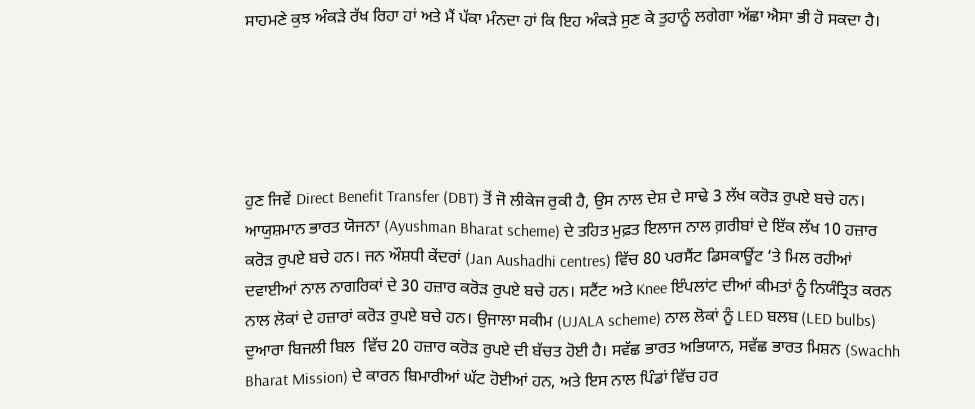ਸਾਹਮਣੇ ਕੁਝ ਅੰਕੜੇ ਰੱਖ ਰਿਹਾ ਹਾਂ ਅਤੇ ਮੈਂ ਪੱਕਾ ਮੰਨਦਾ ਹਾਂ ਕਿ ਇਹ ਅੰਕੜੇ ਸੁਣ ਕੇ ਤੁਹਾਨੂੰ ਲਗੇਗਾ ਅੱਛਾ ਐਸਾ ਭੀ ਹੋ ਸਕਦਾ ਹੈ।





ਹੁਣ ਜਿਵੇਂ Direct Benefit Transfer (DBT) ਤੋਂ ਜੋ ਲੀਕੇਜ ਰੁਕੀ ਹੈ, ਉਸ ਨਾਲ ਦੇਸ਼ ਦੇ ਸਾਢੇ 3 ਲੱਖ ਕਰੋੜ ਰੁਪਏ ਬਚੇ ਹਨ। ਆਯੁਸ਼ਮਾਨ ਭਾਰਤ ਯੋਜਨਾ (Ayushman Bharat scheme) ਦੇ ਤਹਿਤ ਮੁਫ਼ਤ ਇਲਾਜ ਨਾਲ ਗ਼ਰੀਬਾਂ ਦੇ ਇੱਕ ਲੱਖ 10 ਹਜ਼ਾਰ ਕਰੋੜ ਰੁਪਏ ਬਚੇ ਹਨ। ਜਨ ਔਸ਼ਧੀ ਕੇਂਦਰਾਂ (Jan Aushadhi centres) ਵਿੱਚ 80 ਪਰਸੈਂਟ ਡਿਸਕਾਊਂਟ ‘ਤੇ ਮਿਲ ਰਹੀਆਂ ਦਵਾਈਆਂ ਨਾਲ ਨਾਗਰਿਕਾਂ ਦੇ 30 ਹਜ਼ਾਰ ਕਰੋੜ ਰੁਪਏ ਬਚੇ ਹਨ। ਸਟੈਂਟ ਅਤੇ Knee ਇੰਪਲਾਂਟ ਦੀਆਂ ਕੀਮਤਾਂ ਨੂੰ ਨਿਯੰਤ੍ਰਿਤ ਕਰਨ ਨਾਲ ਲੋਕਾਂ ਦੇ ਹਜ਼ਾਰਾਂ ਕਰੋੜ ਰੁਪਏ ਬਚੇ ਹਨ। ਉਜਾਲਾ ਸਕੀਮ (UJALA scheme) ਨਾਲ ਲੋਕਾਂ ਨੂੰ LED ਬਲਬ (LED bulbs) ਦੁਆਰਾ ਬਿਜਲੀ ਬਿਲ  ਵਿੱਚ 20 ਹਜ਼ਾਰ ਕਰੋੜ ਰੁਪਏ ਦੀ ਬੱਚਤ ਹੋਈ ਹੈ। ਸਵੱਛ ਭਾਰਤ ਅਭਿਯਾਨ, ਸਵੱਛ ਭਾਰਤ ਮਿਸ਼ਨ (Swachh Bharat Mission) ਦੇ ਕਾਰਨ ਬਿਮਾਰੀਆਂ ਘੱਟ ਹੋਈਆਂ ਹਨ, ਅਤੇ ਇਸ ਨਾਲ ਪਿੰਡਾਂ ਵਿੱਚ ਹਰ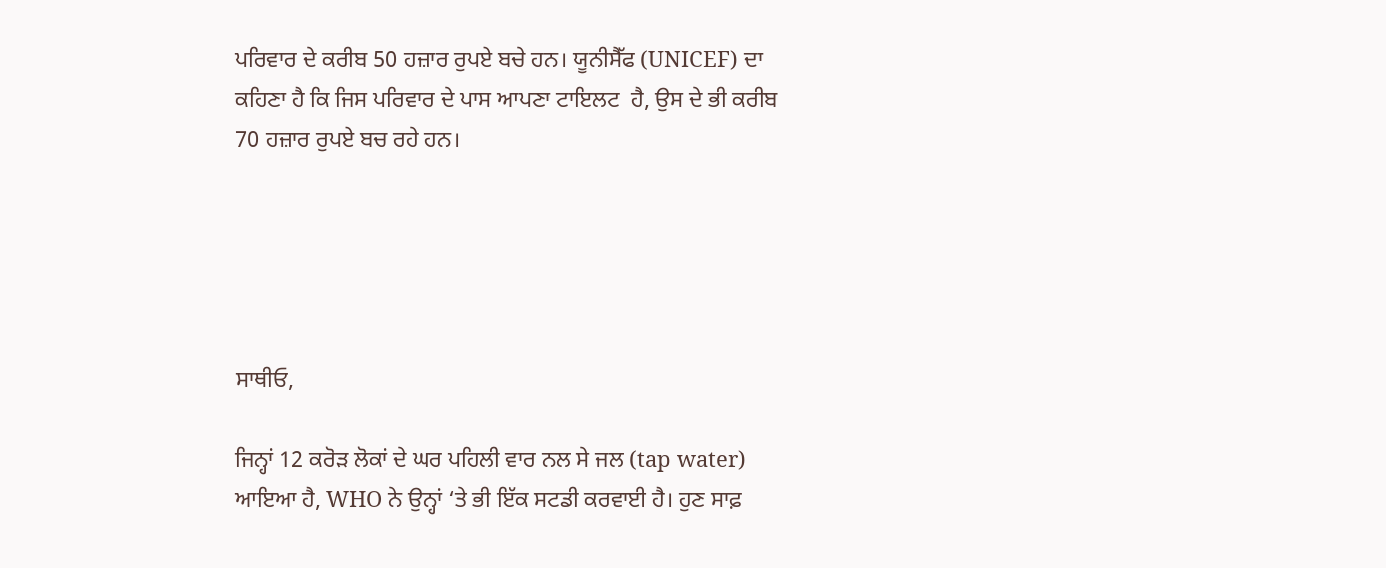ਪਰਿਵਾਰ ਦੇ ਕਰੀਬ 50 ਹਜ਼ਾਰ ਰੁਪਏ ਬਚੇ ਹਨ। ਯੂਨੀਸੈੱਫ (UNICEF) ਦਾ ਕਹਿਣਾ ਹੈ ਕਿ ਜਿਸ ਪਰਿਵਾਰ ਦੇ ਪਾਸ ਆਪਣਾ ਟਾਇਲਟ  ਹੈ, ਉਸ ਦੇ ਭੀ ਕਰੀਬ 70 ਹਜ਼ਾਰ ਰੁਪਏ ਬਚ ਰਹੇ ਹਨ।





ਸਾਥੀਓ,

ਜਿਨ੍ਹਾਂ 12 ਕਰੋੜ ਲੋਕਾਂ ਦੇ ਘਰ ਪਹਿਲੀ ਵਾਰ ਨਲ ਸੇ ਜਲ (tap water) ਆਇਆ ਹੈ, WHO ਨੇ ਉਨ੍ਹਾਂ ‘ਤੇ ਭੀ ਇੱਕ ਸਟਡੀ ਕਰਵਾਈ ਹੈ। ਹੁਣ ਸਾਫ਼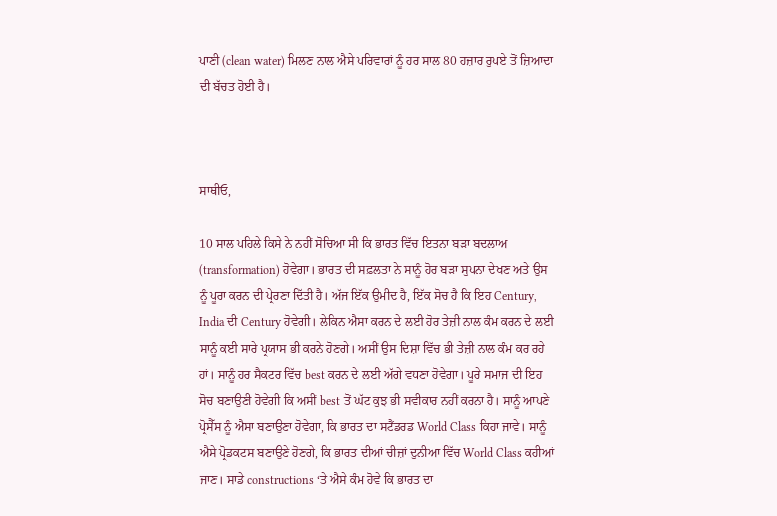ਪਾਣੀ (clean water) ਮਿਲਣ ਨਾਲ ਐਸੇ ਪਰਿਵਾਰਾਂ ਨੂੰ ਹਰ ਸਾਲ 80 ਹਜ਼ਾਰ ਰੁਪਏ ਤੋਂ ਜ਼ਿਆਦਾ ਦੀ ਬੱਚਤ ਹੋਈ ਹੈ।



ਸਾਥੀਓ,

10 ਸਾਲ ਪਹਿਲੇ ਕਿਸੇ ਨੇ ਨਹੀਂ ਸੋਚਿਆ ਸੀ ਕਿ ਭਾਰਤ ਵਿੱਚ ਇਤਨਾ ਬੜਾ ਬਦਲਾਅ (transformation) ਹੋਵੇਗਾ। ਭਾਰਤ ਦੀ ਸਫ਼ਲਤਾ ਨੇ ਸਾਨੂੰ ਹੋਰ ਬੜਾ ਸੁਪਨਾ ਦੇਖਣ ਅਤੇ ਉਸ ਨੂੰ ਪੂਰਾ ਕਰਨ ਦੀ ਪ੍ਰੇਰਣਾ ਦਿੱਤੀ ਹੈ। ਅੱਜ ਇੱਕ ਉਮੀਦ ਹੈ, ਇੱਕ ਸੋਚ ਹੈ ਕਿ ਇਹ Century, India ਦੀ Century ਹੋਵੇਗੀ। ਲੇਕਿਨ ਐਸਾ ਕਰਨ ਦੇ ਲਈ ਹੋਰ ਤੇਜ਼ੀ ਨਾਲ ਕੰਮ ਕਰਨ ਦੇ ਲਈ ਸਾਨੂੰ ਕਈ ਸਾਰੇ ਪ੍ਰਯਾਸ ਭੀ ਕਰਨੇ ਹੋਣਗੇ। ਅਸੀਂ ਉਸ ਦਿਸ਼ਾ ਵਿੱਚ ਭੀ ਤੇਜ਼ੀ ਨਾਲ ਕੰਮ ਕਰ ਰਹੇ ਹਾਂ। ਸਾਨੂੰ ਹਰ ਸੈਕਟਰ ਵਿੱਚ best ਕਰਨ ਦੇ ਲਈ ਅੱਗੇ ਵਧਣਾ ਹੋਵੇਗਾ। ਪੂਰੇ ਸਮਾਜ ਦੀ ਇਹ ਸੋਚ ਬਣਾਉਣੀ ਹੋਵੇਗੀ ਕਿ ਅਸੀਂ best ਤੋਂ ਘੱਟ ਕੁਝ ਭੀ ਸਵੀਕਾਰ ਨਹੀਂ ਕਰਨਾ ਹੈ। ਸਾਨੂੰ ਆਪਣੇ ਪ੍ਰੋਸੈੱਸ ਨੂੰ ਐਸਾ ਬਣਾਉਣਾ ਹੋਵੇਗਾ, ਕਿ ਭਾਰਤ ਦਾ ਸਟੈਂਡਰਡ World Class ਕਿਹਾ ਜਾਵੇ। ਸਾਨੂੰ ਐਸੇ ਪ੍ਰੋਡਕਟਸ ਬਣਾਉਣੇ ਹੋਣਗੇ, ਕਿ ਭਾਰਤ ਦੀਆਂ ਚੀਜ਼ਾਂ ਦੁਨੀਆ ਵਿੱਚ World Class ਕਹੀਆਂ ਜਾਣ। ਸਾਡੇ constructions ‘ਤੇ ਐਸੇ ਕੰਮ ਹੋਵੇ ਕਿ ਭਾਰਤ ਦਾ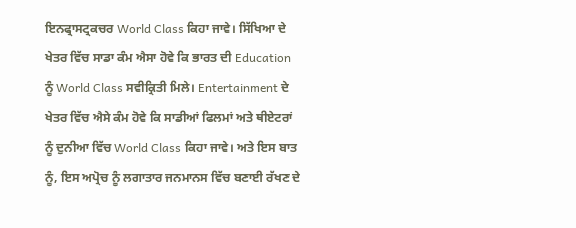ਇਨਫ੍ਰਾਸਟ੍ਰਕਚਰ World Class ਕਿਹਾ ਜਾਵੇ। ਸਿੱਖਿਆ ਦੇ ਖੇਤਰ ਵਿੱਚ ਸਾਡਾ ਕੰਮ ਐਸਾ ਹੋਵੇ ਕਿ ਭਾਰਤ ਦੀ Education ਨੂੰ World Class ਸਵੀਕ੍ਰਿਤੀ ਮਿਲੇ। Entertainment ਦੇ ਖੇਤਰ ਵਿੱਚ ਐਸੇ ਕੰਮ ਹੋਵੇ ਕਿ ਸਾਡੀਆਂ ਫਿਲਮਾਂ ਅਤੇ ਥੀਏਟਰਾਂ ਨੂੰ ਦੁਨੀਆ ਵਿੱਚ World Class ਕਿਹਾ ਜਾਵੇ। ਅਤੇ ਇਸ ਬਾਤ ਨੂੰ, ਇਸ ਅਪ੍ਰੋਚ ਨੂੰ ਲਗਾਤਾਰ ਜਨਮਾਨਸ ਵਿੱਚ ਬਣਾਈ ਰੱਖਣ ਦੇ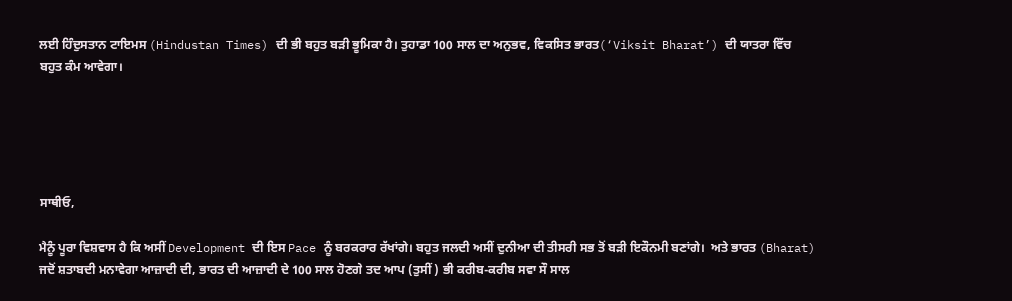ਲਈ ਹਿੰਦੁਸਤਾਨ ਟਾਇਮਸ (Hindustan Times) ਦੀ ਭੀ ਬਹੁਤ ਬੜੀ ਭੂਮਿਕਾ ਹੈ। ਤੁਹਾਡਾ 100 ਸਾਲ ਦਾ ਅਨੁਭਵ, ਵਿਕਸਿਤ ਭਾਰਤ(‘Viksit Bharat’) ਦੀ ਯਾਤਰਾ ਵਿੱਚ ਬਹੁਤ ਕੰਮ ਆਵੇਗਾ।





ਸਾਥੀਓ,

ਮੈਨੂੰ ਪੂਰਾ ਵਿਸ਼ਵਾਸ ਹੈ ਕਿ ਅਸੀਂ Development ਦੀ ਇਸ Pace ਨੂੰ ਬਰਕਰਾਰ ਰੱਖਾਂਗੇ। ਬਹੁਤ ਜਲਦੀ ਅਸੀਂ ਦੁਨੀਆ ਦੀ ਤੀਸਰੀ ਸਭ ਤੋਂ ਬੜੀ ਇਕੌਨਮੀ ਬਣਾਂਗੇ।  ਅਤੇ ਭਾਰਤ (Bharat) ਜਦੋਂ ਸ਼ਤਾਬਦੀ ਮਨਾਵੇਗਾ ਆਜ਼ਾਦੀ ਦੀ, ਭਾਰਤ ਦੀ ਆਜ਼ਾਦੀ ਦੇ 100 ਸਾਲ ਹੋਣਗੇ ਤਦ ਆਪ (ਤੁਸੀਂ) ਭੀ ਕਰੀਬ-ਕਰੀਬ ਸਵਾ ਸੌ ਸਾਲ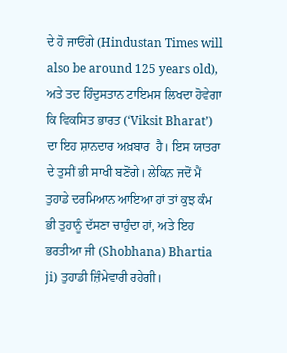ਦੇ ਹੋ ਜਾਓਂਗੇ (Hindustan Times will also be around 125 years old), ਅਤੇ ਤਦ ਹਿੰਦੁਸਤਾਨ ਟਾਇਮਸ ਲਿਖਦਾ ਹੋਵੇਗਾ ਕਿ ਵਿਕਸਿਤ ਭਾਰਤ (‘Viksit Bharat’) ਦਾ ਇਹ ਸ਼ਾਨਦਾਰ ਅਖ਼ਬਾਰ  ਹੈ। ਇਸ ਯਾਤਰਾ ਦੇ ਤੁਸੀਂ ਭੀ ਸਾਖੀ ਬਣੋਂਗੇ। ਲੇਕਿਨ ਜਦੋਂ ਮੈਂ ਤੁਹਾਡੇ ਦਰਮਿਆਨ ਆਇਆ ਹਾਂ ਤਾਂ ਕੁਝ ਕੰਮ ਭੀ ਤੁਹਾਨੂੰ ਦੱਸਣਾ ਚਾਹੁੰਦਾ ਹਾਂ, ਅਤੇ ਇਹ ਭਰਤੀਆ ਜੀ (Shobhana) Bhartia ji) ਤੁਹਾਡੀ ਜ਼ਿੰਮੇਵਾਰੀ ਰਹੇਗੀ।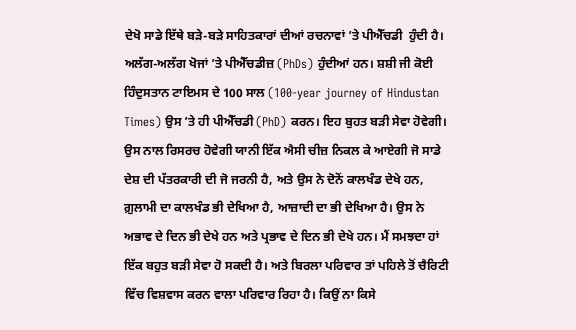ਦੇਖੋ ਸਾਡੇ ਇੱਥੇ ਬੜੇ-ਬੜੇ ਸਾਹਿਤਕਾਰਾਂ ਦੀਆਂ ਰਚਨਾਵਾਂ ’ਤੇ ਪੀਐੱਚਡੀ  ਹੁੰਦੀ ਹੈ। ਅਲੱਗ-ਅਲੱਗ ਖੋਜਾਂ ’ਤੇ ਪੀਐੱਚਡੀਜ਼ (PhDs) ਹੁੰਦੀਆਂ ਹਨ। ਸ਼ਸ਼ੀ ਜੀ ਕੋਈ ਹਿੰਦੁਸਤਾਨ ਟਾਇਮਸ ਦੇ 100 ਸਾਲ (100-year journey of Hindustan Times) ਉਸ ’ਤੇ ਹੀ ਪੀਐੱਚਡੀ (PhD) ਕਰਨ। ਇਹ ਬੁਹਤ ਬੜੀ ਸੇਵਾ ਹੋਵੇਗੀ। ਉਸ ਨਾਲ ਰਿਸਰਚ ਹੋਵੇਗੀ ਯਾਨੀ ਇੱਕ ਐਸੀ ਚੀਜ਼ ਨਿਕਲ ਕੇ ਆਏਗੀ ਜੋ ਸਾਡੇ ਦੇਸ਼ ਦੀ ਪੱਤਰਕਾਰੀ ਦੀ ਜੋ ਜਰਨੀ ਹੈ, ਅਤੇ ਉਸ ਨੇ ਦੋਨੋਂ ਕਾਲਖੰਡ ਦੇਖੇ ਹਨ, ਗ਼ੁਲਾਮੀ ਦਾ ਕਾਲਖੰਡ ਭੀ ਦੇਖਿਆ ਹੈ, ਆਜ਼ਾਦੀ ਦਾ ਭੀ ਦੇਖਿਆ ਹੈ। ਉਸ ਨੇ ਅਭਾਵ ਦੇ ਦਿਨ ਭੀ ਦੇਖੇ ਹਨ ਅਤੇ ਪ੍ਰਭਾਵ ਦੇ ਦਿਨ ਭੀ ਦੇਖੇ ਹਨ। ਮੈਂ ਸਮਝਦਾ ਹਾਂ ਇੱਕ ਬਹੁਤ ਬੜੀ ਸੇਵਾ ਹੋ ਸਕਦੀ ਹੈ। ਅਤੇ ਬਿਰਲਾ ਪਰਿਵਾਰ ਤਾਂ ਪਹਿਲੇ ਤੋਂ ਚੈਰਿਟੀ ਵਿੱਚ ਵਿਸ਼ਵਾਸ ਕਰਨ ਵਾਲਾ ਪਰਿਵਾਰ ਰਿਹਾ ਹੈ। ਕਿਉਂ ਨਾ ਕਿਸੇ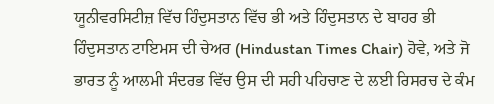ਯੂਨੀਵਰਸਿਟੀਜ਼ ਵਿੱਚ ਹਿੰਦੁਸਤਾਨ ਵਿੱਚ ਭੀ ਅਤੇ ਹਿੰਦੁਸਤਾਨ ਦੇ ਬਾਹਰ ਭੀ ਹਿੰਦੁਸਤਾਨ ਟਾਇਮਸ ਦੀ ਚੇਅਰ (Hindustan Times Chair) ਹੋਵੇ, ਅਤੇ ਜੋ ਭਾਰਤ ਨੂੰ ਆਲਮੀ ਸੰਦਰਭ ਵਿੱਚ ਉਸ ਦੀ ਸਹੀ ਪਹਿਚਾਣ ਦੇ ਲਈ ਰਿਸਰਚ ਦੇ ਕੰਮ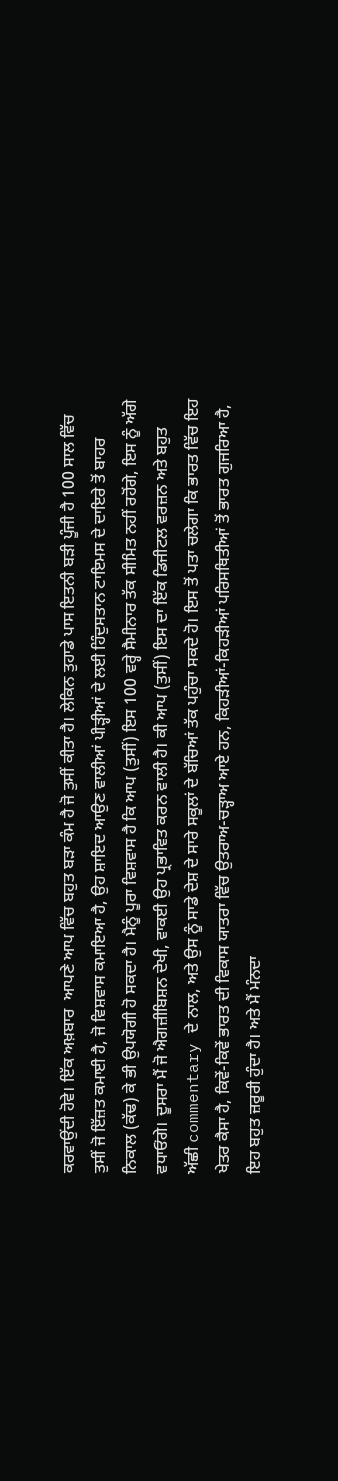ਕਰਵਾਉਂਦੀ ਹੋਵੇ। ਇੱਕ ਅਖ਼ਬਾਰ  ਆਪਣੇ ਆਪ ਵਿੱਚ ਬਹੁਤ ਬੜਾ ਕੰਮ ਹੈ ਜੋ ਤੁਸੀਂ ਕੀਤਾ ਹੈ। ਲੇਕਿਨ ਤੁਹਾਡੇ ਪਾਸ ਇਤਨੀ ਬੜੀ ਪੂੰਜੀ ਹੈ 100 ਸਾਲ ਵਿੱਚ ਤੁਸੀਂ ਜੋ ਇੱਜ਼ਤ ਕਮਾਈ ਹੈ, ਜੋ ਵਿਸ਼ਵਾਸ ਕਮਾਇਆ ਹੈ, ਉਹ ਸ਼ਾਇਦ ਆਉਣ ਵਾਲੀਆਂ ਪੀੜ੍ਹੀਆਂ ਦੇ ਲਈ ਹਿੰਦੁਸਤਾਨ ਟਾਇਮਸ ਦੇ ਦਾਇਰੇ ਤੋਂ ਬਾਹਰ ਨਿਕਾਲ (ਕੱਢ) ਕੇ ਭੀ ਉਪਯੋਗੀ ਹੋ ਸਕਦਾ ਹੈ। ਮੈਨੂੰ ਪੂਰਾ ਵਿਸ਼ਵਾਸ ਹੈ ਕਿ ਆਪ (ਤੁਸੀਂ) ਇਸ 100 ਵਰ੍ਹੇ ਸੈਮੀਨਾਰ ਤੱਕ ਸੀਮਿਤ ਨਹੀਂ ਰਹੋਂਗੇ, ਇਸ ਨੂੰ ਅੱਗੇ ਵਧਾਓਂਗੇ। ਦੂਸਰਾ ਮੈਂ ਜੋ ਐਗਜ਼ੀਬਿਸ਼ਨ ਦੇਖੀ, ਵਾਕਈ ਉਹ ਪ੍ਰਭਾਵਿਤ ਕਰਨ ਵਾਲੀ ਹੈ। ਕੀ ਆਪ (ਤੁਸੀਂ) ਇਸ ਦਾ ਇੱਕ ਡਿਜੀਟਲ ਵਰਜ਼ਨ ਅਤੇ ਬਹੁਤ ਅੱਛੀ commentary ਦੇ ਨਾਲ, ਅਤੇ ਉਸ ਨੂੰ ਸਾਡੇ ਦੇਸ਼ ਦੇ ਸਾਰੇ ਸਕੂਲਾਂ ਦੇ ਬੱਚਿਆਂ ਤੱਕ ਪਹੁੰਚਾ ਸਕਦੇ ਹੋ। ਇਸ ਤੋਂ ਪਤਾ ਚਲੇਗਾ ਕਿ ਭਾਰਤ ਵਿੱਚ ਇਹ ਖੇਤਰ ਕੈਸਾ ਹੈ, ਕਿਵੇਂ-ਕਿਵੇਂ ਭਾਰਤ ਦੀ ਵਿਕਾਸ ਯਾਤਰਾ ਵਿੱਚ ਉਤਰਾਅ-ਚੜ੍ਹਾਅ ਆਏ ਹਨ, ਕਿਹੜੀਆਂ-ਕਿਹੜੀਆਂ ਪਰਿਸਥਿਤੀਆਂ ਤੋਂ ਭਾਰਤ ਗੁਜਰਿਆ ਹੈ, ਇਹ ਬਹੁਤ ਜ਼ਰੂਰੀ ਹੁੰਦਾ ਹੈ। ਅਤੇ ਮੈਂ ਮੰਨਦਾ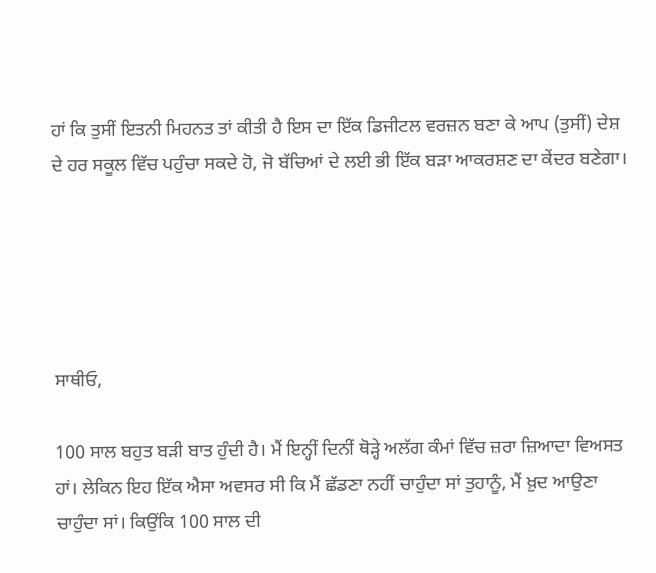ਹਾਂ ਕਿ ਤੁਸੀਂ ਇਤਨੀ ਮਿਹਨਤ ਤਾਂ ਕੀਤੀ ਹੈ ਇਸ ਦਾ ਇੱਕ ਡਿਜੀਟਲ ਵਰਜ਼ਨ ਬਣਾ ਕੇ ਆਪ (ਤੁਸੀਂ) ਦੇਸ਼ ਦੇ ਹਰ ਸਕੂਲ ਵਿੱਚ ਪਹੁੰਚਾ ਸਕਦੇ ਹੋ, ਜੋ ਬੱਚਿਆਂ ਦੇ ਲਈ ਭੀ ਇੱਕ ਬੜਾ ਆਕਰਸ਼ਣ ਦਾ ਕੇਂਦਰ ਬਣੇਗਾ।





ਸਾਥੀਓ,

100 ਸਾਲ ਬਹੁਤ ਬੜੀ ਬਾਤ ਹੁੰਦੀ ਹੈ। ਮੈਂ ਇਨ੍ਹੀਂ ਦਿਨੀਂ ਥੋੜ੍ਹੇ ਅਲੱਗ ਕੰਮਾਂ ਵਿੱਚ ਜ਼ਰਾ ਜ਼ਿਆਦਾ ਵਿਅਸਤ ਹਾਂ। ਲੇਕਿਨ ਇਹ ਇੱਕ ਐਸਾ ਅਵਸਰ ਸੀ ਕਿ ਮੈਂ ਛੱਡਣਾ ਨਹੀਂ ਚਾਹੁੰਦਾ ਸਾਂ ਤੁਹਾਨੂੰ, ਮੈਂ ਖ਼ੁਦ ਆਉਣਾ ਚਾਹੁੰਦਾ ਸਾਂ। ਕਿਉਂਕਿ 100 ਸਾਲ ਦੀ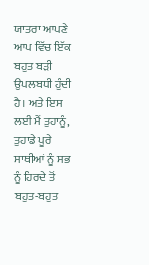ਯਾਤਰਾ ਆਪਣੇ ਆਪ ਵਿੱਚ ਇੱਕ ਬਹੁਤ ਬੜੀ ਉਪਲਬਧੀ ਹੁੰਦੀ ਹੈ। ਅਤੇ ਇਸ ਲਈ ਮੈਂ ਤੁਹਾਨੂੰ, ਤੁਹਾਡੇ ਪੂਰੇ ਸਾਥੀਆਂ ਨੂੰ ਸਭ ਨੂੰ ਹਿਰਦੇ ਤੋਂ ਬਹੁਤ-ਬਹੁਤ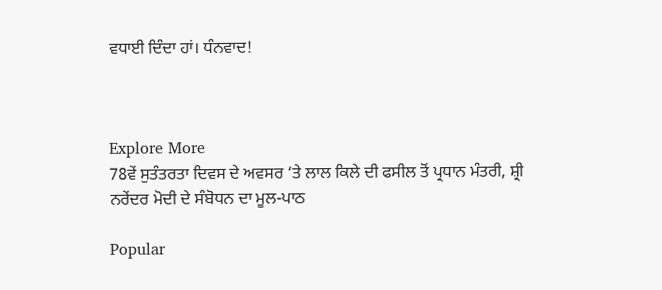ਵਧਾਈ ਦਿੰਦਾ ਹਾਂ। ਧੰਨਵਾਦ!



Explore More
78ਵੇਂ ਸੁਤੰਤਰਤਾ ਦਿਵਸ ਦੇ ਅਵਸਰ ‘ਤੇ ਲਾਲ ਕਿਲੇ ਦੀ ਫਸੀਲ ਤੋਂ ਪ੍ਰਧਾਨ ਮੰਤਰੀ, ਸ਼੍ਰੀ ਨਰੇਂਦਰ ਮੋਦੀ ਦੇ ਸੰਬੋਧਨ ਦਾ ਮੂਲ-ਪਾਠ

Popular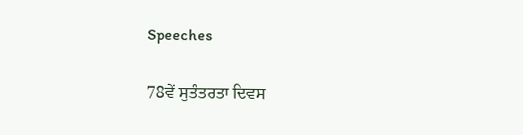Speeches

78ਵੇਂ ਸੁਤੰਤਰਤਾ ਦਿਵਸ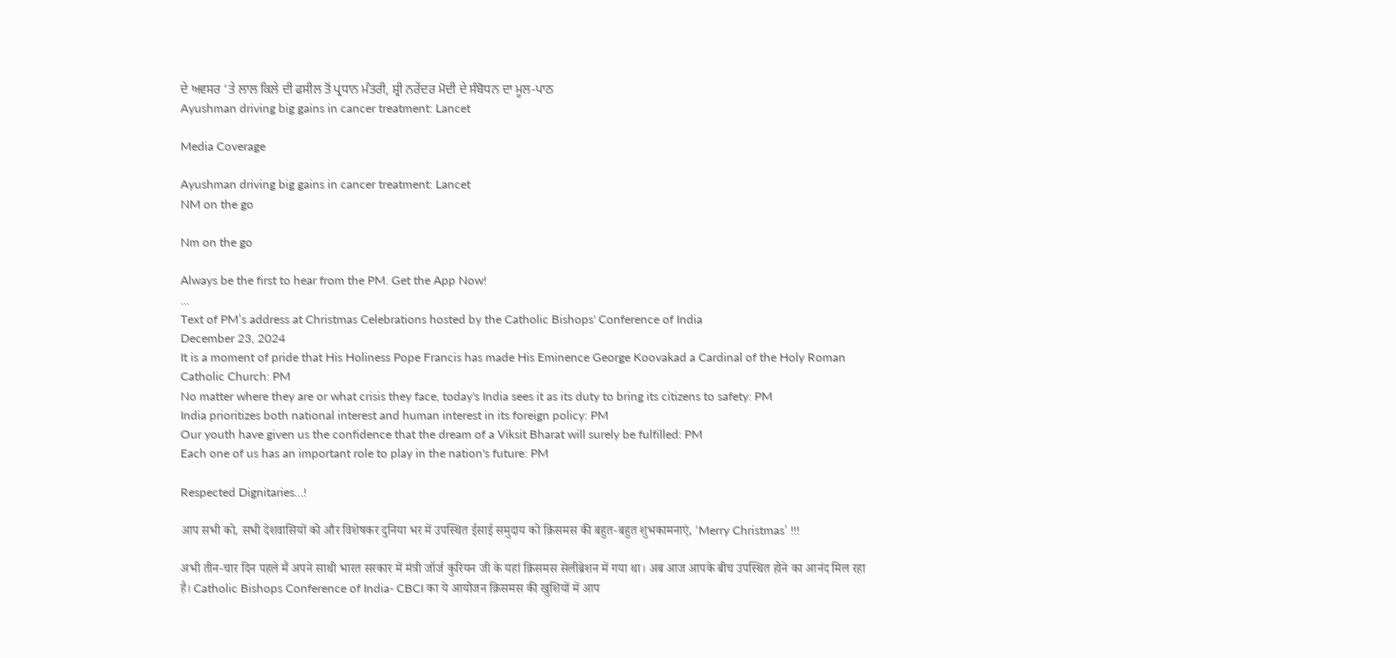ਦੇ ਅਵਸਰ ‘ਤੇ ਲਾਲ ਕਿਲੇ ਦੀ ਫਸੀਲ ਤੋਂ ਪ੍ਰਧਾਨ ਮੰਤਰੀ, ਸ਼੍ਰੀ ਨਰੇਂਦਰ ਮੋਦੀ ਦੇ ਸੰਬੋਧਨ ਦਾ ਮੂਲ-ਪਾਠ
Ayushman driving big gains in cancer treatment: Lancet

Media Coverage

Ayushman driving big gains in cancer treatment: Lancet
NM on the go

Nm on the go

Always be the first to hear from the PM. Get the App Now!
...
Text of PM’s address at Christmas Celebrations hosted by the Catholic Bishops' Conference of India
December 23, 2024
It is a moment of pride that His Holiness Pope Francis has made His Eminence George Koovakad a Cardinal of the Holy Roman Catholic Church: PM
No matter where they are or what crisis they face, today's India sees it as its duty to bring its citizens to safety: PM
India prioritizes both national interest and human interest in its foreign policy: PM
Our youth have given us the confidence that the dream of a Viksit Bharat will surely be fulfilled: PM
Each one of us has an important role to play in the nation's future: PM

Respected Dignitaries…!

आप सभी को, सभी देशवासियों को और विशेषकर दुनिया भर में उपस्थित ईसाई समुदाय को क्रिसमस की बहुत-बहुत शुभकामनाएं, ‘Merry Christmas’ !!!

अभी तीन-चार दिन पहले मैं अपने साथी भारत सरकार में मंत्री जॉर्ज कुरियन जी के यहां क्रिसमस सेलीब्रेशन में गया था। अब आज आपके बीच उपस्थित होने का आनंद मिल रहा है। Catholic Bishops Conference of India- CBCI का ये आयोजन क्रिसमस की खुशियों में आप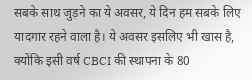सबके साथ जुड़ने का ये अवसर, ये दिन हम सबके लिए यादगार रहने वाला है। ये अवसर इसलिए भी खास है, क्योंकि इसी वर्ष CBCI की स्थापना के 80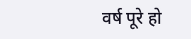वर्ष पूरे हो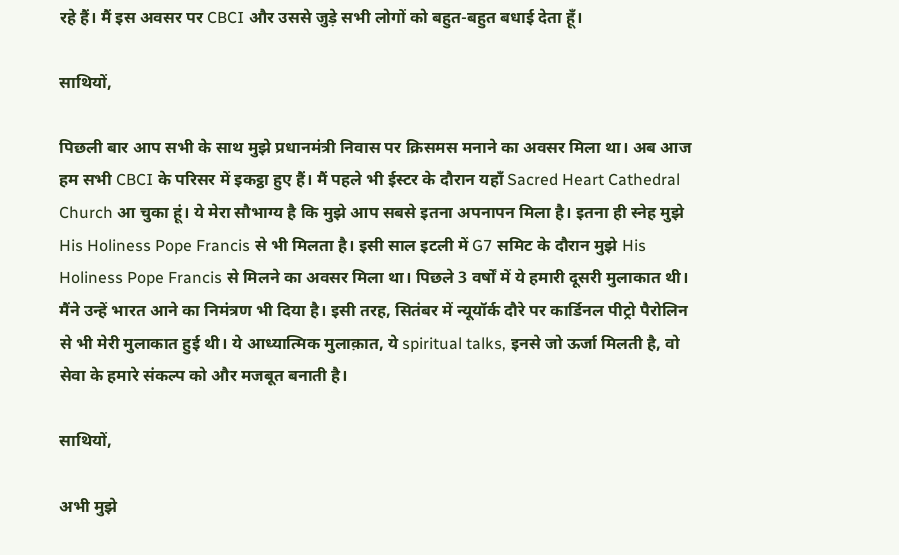रहे हैं। मैं इस अवसर पर CBCI और उससे जुड़े सभी लोगों को बहुत-बहुत बधाई देता हूँ।

साथियों,

पिछली बार आप सभी के साथ मुझे प्रधानमंत्री निवास पर क्रिसमस मनाने का अवसर मिला था। अब आज हम सभी CBCI के परिसर में इकट्ठा हुए हैं। मैं पहले भी ईस्टर के दौरान यहाँ Sacred Heart Cathedral Church आ चुका हूं। ये मेरा सौभाग्य है कि मुझे आप सबसे इतना अपनापन मिला है। इतना ही स्नेह मुझे His Holiness Pope Francis से भी मिलता है। इसी साल इटली में G7 समिट के दौरान मुझे His Holiness Pope Francis से मिलने का अवसर मिला था। पिछले 3 वर्षों में ये हमारी दूसरी मुलाकात थी। मैंने उन्हें भारत आने का निमंत्रण भी दिया है। इसी तरह, सितंबर में न्यूयॉर्क दौरे पर कार्डिनल पीट्रो पैरोलिन से भी मेरी मुलाकात हुई थी। ये आध्यात्मिक मुलाक़ात, ये spiritual talks, इनसे जो ऊर्जा मिलती है, वो सेवा के हमारे संकल्प को और मजबूत बनाती है।

साथियों,

अभी मुझे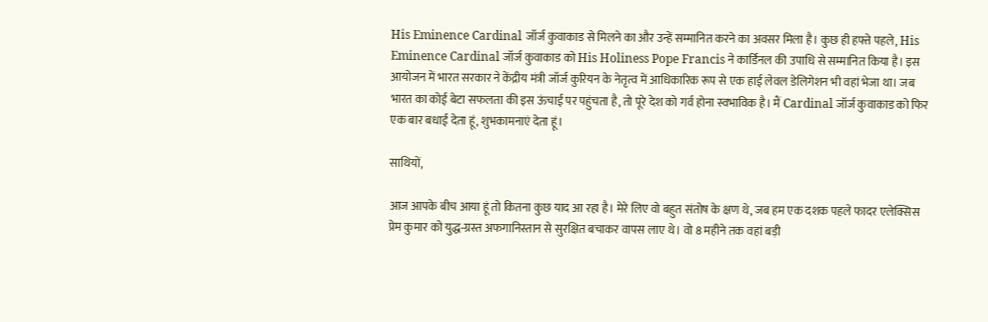His Eminence Cardinal जॉर्ज कुवाकाड से मिलने का और उन्हें सम्मानित करने का अवसर मिला है। कुछ ही हफ्ते पहले, His Eminence Cardinal जॉर्ज कुवाकाड को His Holiness Pope Francis ने कार्डिनल की उपाधि से सम्मानित किया है। इस आयोजन में भारत सरकार ने केंद्रीय मंत्री जॉर्ज कुरियन के नेतृत्व में आधिकारिक रूप से एक हाई लेवल डेलिगेशन भी वहां भेजा था। जब भारत का कोई बेटा सफलता की इस ऊंचाई पर पहुंचता है, तो पूरे देश को गर्व होना स्वभाविक है। मैं Cardinal जॉर्ज कुवाकाड को फिर एक बार बधाई देता हूं, शुभकामनाएं देता हूं।

साथियों,

आज आपके बीच आया हूं तो कितना कुछ याद आ रहा है। मेरे लिए वो बहुत संतोष के क्षण थे, जब हम एक दशक पहले फादर एलेक्सिस प्रेम कुमार को युद्ध-ग्रस्त अफगानिस्तान से सुरक्षित बचाकर वापस लाए थे। वो 8 महीने तक वहां बड़ी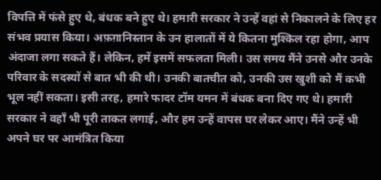विपत्ति में फंसे हुए थे, बंधक बने हुए थे। हमारी सरकार ने उन्हें वहां से निकालने के लिए हर संभव प्रयास किया। अफ़ग़ानिस्तान के उन हालातों में ये कितना मुश्किल रहा होगा, आप अंदाजा लगा सकते हैं। लेकिन, हमें इसमें सफलता मिली। उस समय मैंने उनसे और उनके परिवार के सदस्यों से बात भी की थी। उनकी बातचीत को, उनकी उस खुशी को मैं कभी भूल नहीं सकता। इसी तरह, हमारे फादर टॉम यमन में बंधक बना दिए गए थे। हमारी सरकार ने वहाँ भी पूरी ताकत लगाई, और हम उन्हें वापस घर लेकर आए। मैंने उन्हें भी अपने घर पर आमंत्रित किया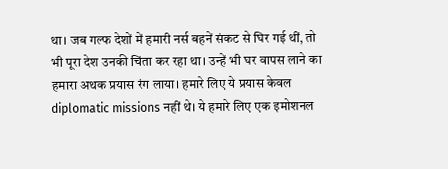था। जब गल्फ देशों में हमारी नर्स बहनें संकट से घिर गई थीं, तो भी पूरा देश उनकी चिंता कर रहा था। उन्हें भी घर वापस लाने का हमारा अथक प्रयास रंग लाया। हमारे लिए ये प्रयास केवल diplomatic missions नहीं थे। ये हमारे लिए एक इमोशनल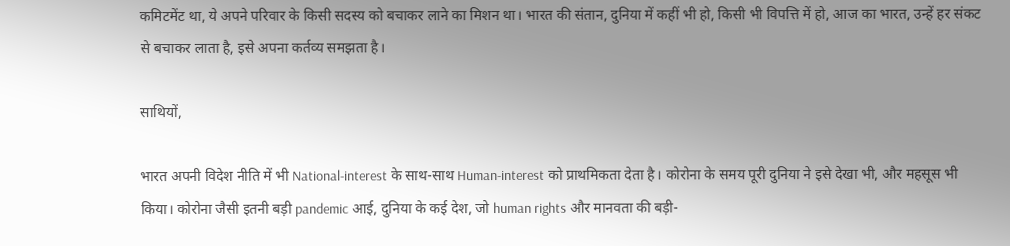कमिटमेंट था, ये अपने परिवार के किसी सदस्य को बचाकर लाने का मिशन था। भारत की संतान, दुनिया में कहीं भी हो, किसी भी विपत्ति में हो, आज का भारत, उन्हें हर संकट से बचाकर लाता है, इसे अपना कर्तव्य समझता है।

साथियों,

भारत अपनी विदेश नीति में भी National-interest के साथ-साथ Human-interest को प्राथमिकता देता है। कोरोना के समय पूरी दुनिया ने इसे देखा भी, और महसूस भी किया। कोरोना जैसी इतनी बड़ी pandemic आई, दुनिया के कई देश, जो human rights और मानवता की बड़ी-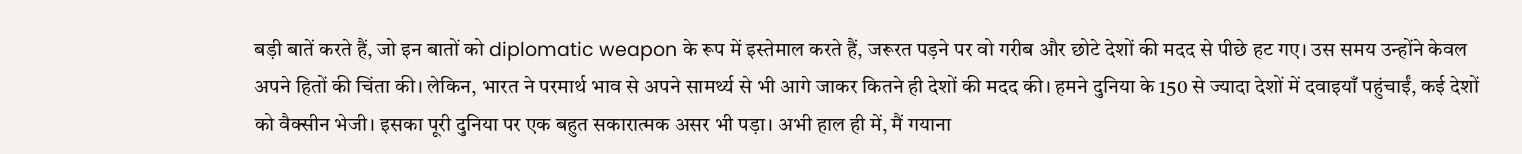बड़ी बातें करते हैं, जो इन बातों को diplomatic weapon के रूप में इस्तेमाल करते हैं, जरूरत पड़ने पर वो गरीब और छोटे देशों की मदद से पीछे हट गए। उस समय उन्होंने केवल अपने हितों की चिंता की। लेकिन, भारत ने परमार्थ भाव से अपने सामर्थ्य से भी आगे जाकर कितने ही देशों की मदद की। हमने दुनिया के 150 से ज्यादा देशों में दवाइयाँ पहुंचाईं, कई देशों को वैक्सीन भेजी। इसका पूरी दुनिया पर एक बहुत सकारात्मक असर भी पड़ा। अभी हाल ही में, मैं गयाना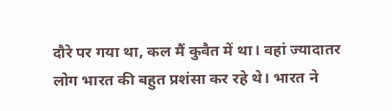दौरे पर गया था, कल मैं कुवैत में था। वहां ज्यादातर लोग भारत की बहुत प्रशंसा कर रहे थे। भारत ने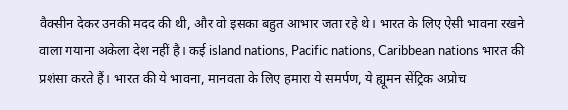वैक्सीन देकर उनकी मदद की थी, और वो इसका बहुत आभार जता रहे थे। भारत के लिए ऐसी भावना रखने वाला गयाना अकेला देश नहीं है। कई island nations, Pacific nations, Caribbean nations भारत की प्रशंसा करते हैं। भारत की ये भावना, मानवता के लिए हमारा ये समर्पण, ये ह्यूमन सेंट्रिक अप्रोच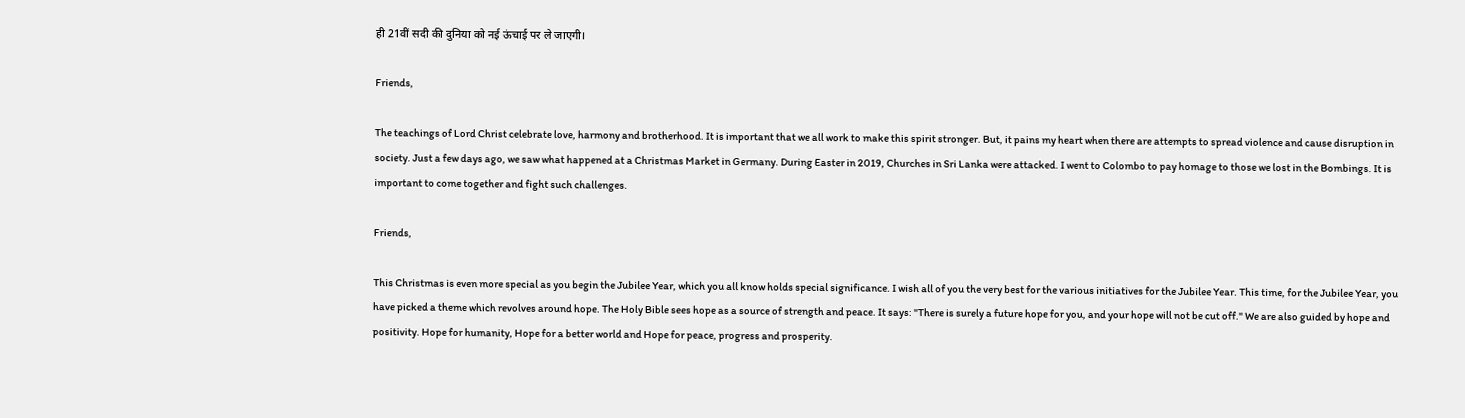ही 21वीं सदी की दुनिया को नई ऊंचाई पर ले जाएगी।

Friends,

The teachings of Lord Christ celebrate love, harmony and brotherhood. It is important that we all work to make this spirit stronger. But, it pains my heart when there are attempts to spread violence and cause disruption in society. Just a few days ago, we saw what happened at a Christmas Market in Germany. During Easter in 2019, Churches in Sri Lanka were attacked. I went to Colombo to pay homage to those we lost in the Bombings. It is important to come together and fight such challenges.

Friends,

This Christmas is even more special as you begin the Jubilee Year, which you all know holds special significance. I wish all of you the very best for the various initiatives for the Jubilee Year. This time, for the Jubilee Year, you have picked a theme which revolves around hope. The Holy Bible sees hope as a source of strength and peace. It says: "There is surely a future hope for you, and your hope will not be cut off." We are also guided by hope and positivity. Hope for humanity, Hope for a better world and Hope for peace, progress and prosperity.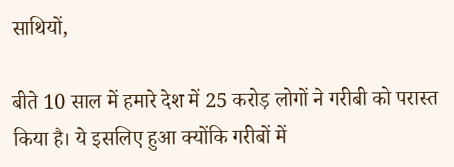साथियों,

बीते 10 साल में हमारे देश में 25 करोड़ लोगों ने गरीबी को परास्त किया है। ये इसलिए हुआ क्योंकि गरीबों में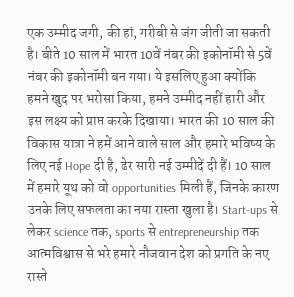एक उम्मीद जगी, की हां, गरीबी से जंग जीती जा सकती है। बीते 10 साल में भारत 10वें नंबर की इकोनॉमी से 5वें नंबर की इकोनॉमी बन गया। ये इसलिए हुआ क्योंकि हमने खुद पर भरोसा किया, हमने उम्मीद नहीं हारी और इस लक्ष्य को प्राप्त करके दिखाया। भारत की 10 साल की विकास यात्रा ने हमें आने वाले साल और हमारे भविष्य के लिए नई Hope दी है, ढेर सारी नई उम्मीदें दी हैं। 10 साल में हमारे यूथ को वो opportunities मिली हैं, जिनके कारण उनके लिए सफलता का नया रास्ता खुला है। Start-ups से लेकर science तक, sports से entrepreneurship तक आत्मविश्वास से भरे हमारे नौजवान देश को प्रगति के नए रास्ते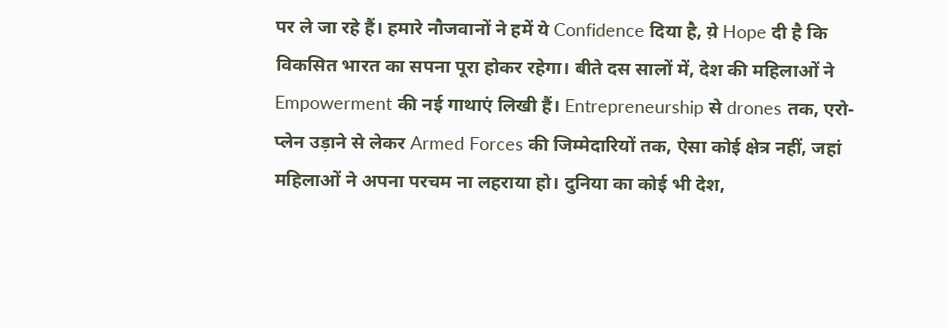पर ले जा रहे हैं। हमारे नौजवानों ने हमें ये Confidence दिया है, य़े Hope दी है कि विकसित भारत का सपना पूरा होकर रहेगा। बीते दस सालों में, देश की महिलाओं ने Empowerment की नई गाथाएं लिखी हैं। Entrepreneurship से drones तक, एरो-प्लेन उड़ाने से लेकर Armed Forces की जिम्मेदारियों तक, ऐसा कोई क्षेत्र नहीं, जहां महिलाओं ने अपना परचम ना लहराया हो। दुनिया का कोई भी देश,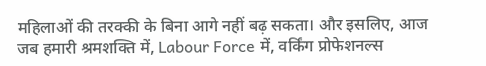महिलाओं की तरक्की के बिना आगे नहीं बढ़ सकता। और इसलिए, आज जब हमारी श्रमशक्ति में, Labour Force में, वर्किंग प्रोफेशनल्स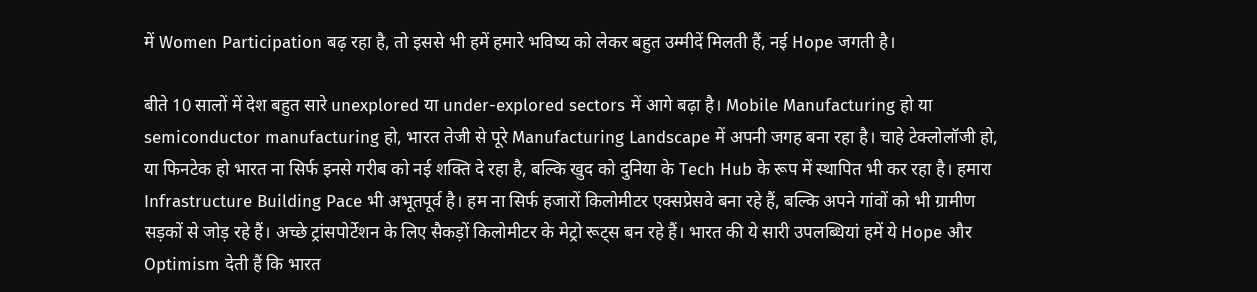में Women Participation बढ़ रहा है, तो इससे भी हमें हमारे भविष्य को लेकर बहुत उम्मीदें मिलती हैं, नई Hope जगती है।

बीते 10 सालों में देश बहुत सारे unexplored या under-explored sectors में आगे बढ़ा है। Mobile Manufacturing हो या semiconductor manufacturing हो, भारत तेजी से पूरे Manufacturing Landscape में अपनी जगह बना रहा है। चाहे टेक्लोलॉजी हो, या फिनटेक हो भारत ना सिर्फ इनसे गरीब को नई शक्ति दे रहा है, बल्कि खुद को दुनिया के Tech Hub के रूप में स्थापित भी कर रहा है। हमारा Infrastructure Building Pace भी अभूतपूर्व है। हम ना सिर्फ हजारों किलोमीटर एक्सप्रेसवे बना रहे हैं, बल्कि अपने गांवों को भी ग्रामीण सड़कों से जोड़ रहे हैं। अच्छे ट्रांसपोर्टेशन के लिए सैकड़ों किलोमीटर के मेट्रो रूट्स बन रहे हैं। भारत की ये सारी उपलब्धियां हमें ये Hope और Optimism देती हैं कि भारत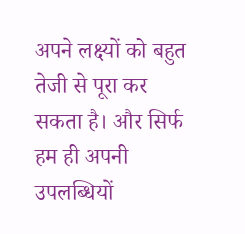अपने लक्ष्यों को बहुत तेजी से पूरा कर सकता है। और सिर्फ हम ही अपनी उपलब्धियों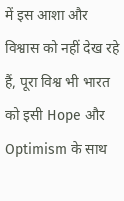में इस आशा और विश्वास को नहीं देख रहे हैं, पूरा विश्व भी भारत को इसी Hope और Optimism के साथ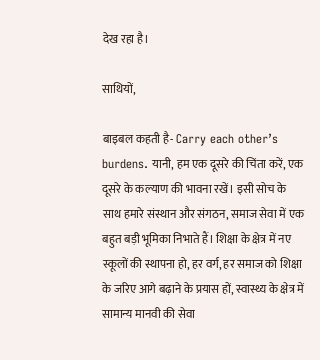देख रहा है।

साथियों,

बाइबल कहती है- Carry each other’s burdens. यानी, हम एक दूसरे की चिंता करें, एक दूसरे के कल्याण की भावना रखें। इसी सोच के साथ हमारे संस्थान और संगठन, समाज सेवा में एक बहुत बड़ी भूमिका निभाते हैं। शिक्षा के क्षेत्र में नए स्कूलों की स्थापना हो, हर वर्ग, हर समाज को शिक्षा के जरिए आगे बढ़ाने के प्रयास हों, स्वास्थ्य के क्षेत्र में सामान्य मानवी की सेवा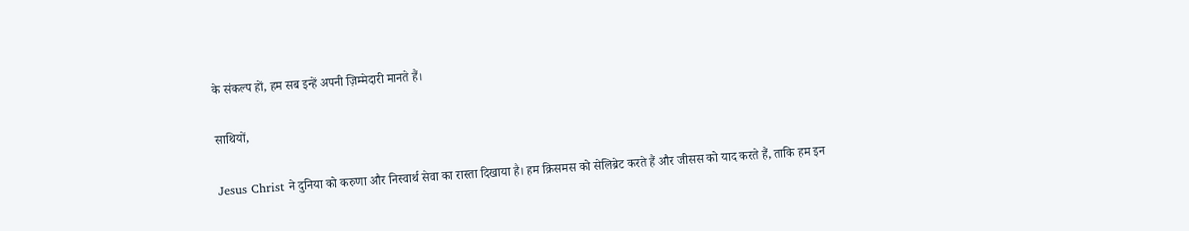के संकल्प हों, हम सब इन्हें अपनी ज़िम्मेदारी मानते हैं।

साथियों,

Jesus Christ ने दुनिया को करुणा और निस्वार्थ सेवा का रास्ता दिखाया है। हम क्रिसमस को सेलिब्रेट करते हैं और जीसस को याद करते हैं, ताकि हम इन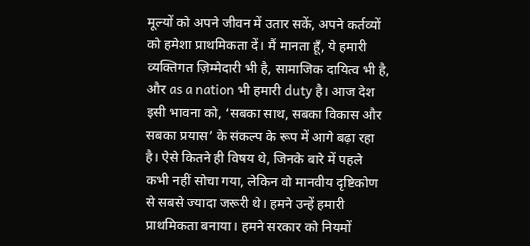मूल्यों को अपने जीवन में उतार सकें, अपने कर्तव्यों को हमेशा प्राथमिकता दें। मैं मानता हूँ, ये हमारी व्यक्तिगत ज़िम्मेदारी भी है, सामाजिक दायित्व भी है, और as a nation भी हमारी duty है। आज देश इसी भावना को, ‘सबका साथ, सबका विकास और सबका प्रयास’ के संकल्प के रूप में आगे बढ़ा रहा है। ऐसे कितने ही विषय थे, जिनके बारे में पहले कभी नहीं सोचा गया, लेकिन वो मानवीय दृष्टिकोण से सबसे ज्यादा जरूरी थे। हमने उन्हें हमारी प्राथमिकता बनाया। हमने सरकार को नियमों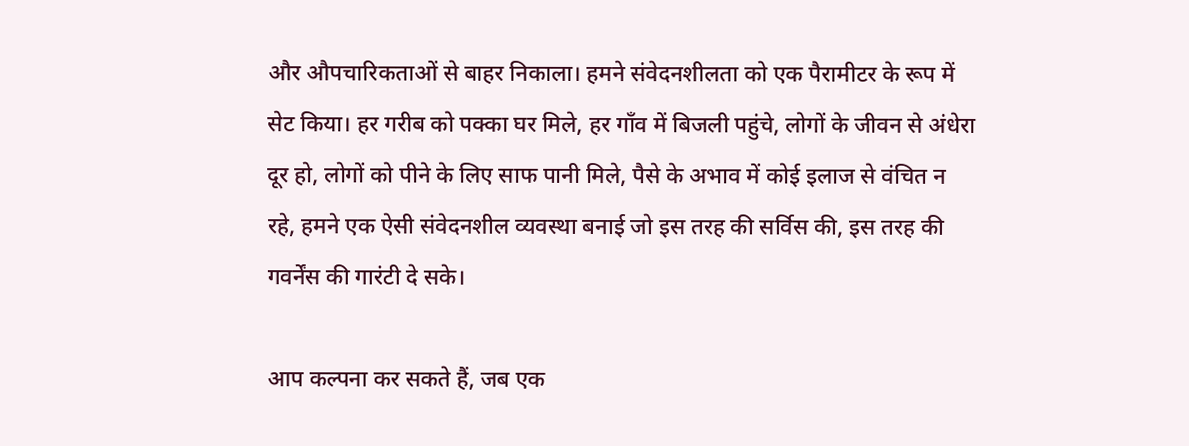और औपचारिकताओं से बाहर निकाला। हमने संवेदनशीलता को एक पैरामीटर के रूप में सेट किया। हर गरीब को पक्का घर मिले, हर गाँव में बिजली पहुंचे, लोगों के जीवन से अंधेरा दूर हो, लोगों को पीने के लिए साफ पानी मिले, पैसे के अभाव में कोई इलाज से वंचित न रहे, हमने एक ऐसी संवेदनशील व्यवस्था बनाई जो इस तरह की सर्विस की, इस तरह की गवर्नेंस की गारंटी दे सके।

आप कल्पना कर सकते हैं, जब एक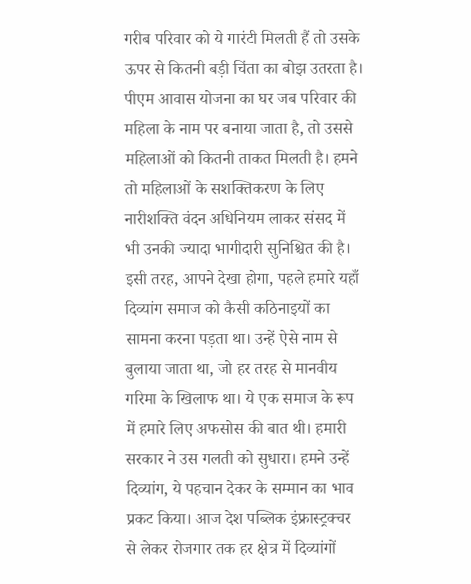गरीब परिवार को ये गारंटी मिलती हैं तो उसके ऊपर से कितनी बड़ी चिंता का बोझ उतरता है। पीएम आवास योजना का घर जब परिवार की महिला के नाम पर बनाया जाता है, तो उससे महिलाओं को कितनी ताकत मिलती है। हमने तो महिलाओं के सशक्तिकरण के लिए नारीशक्ति वंदन अधिनियम लाकर संसद में भी उनकी ज्यादा भागीदारी सुनिश्चित की है। इसी तरह, आपने देखा होगा, पहले हमारे यहाँ दिव्यांग समाज को कैसी कठिनाइयों का सामना करना पड़ता था। उन्हें ऐसे नाम से बुलाया जाता था, जो हर तरह से मानवीय गरिमा के खिलाफ था। ये एक समाज के रूप में हमारे लिए अफसोस की बात थी। हमारी सरकार ने उस गलती को सुधारा। हमने उन्हें दिव्यांग, ये पहचान देकर के सम्मान का भाव प्रकट किया। आज देश पब्लिक इंफ्रास्ट्रक्चर से लेकर रोजगार तक हर क्षेत्र में दिव्यांगों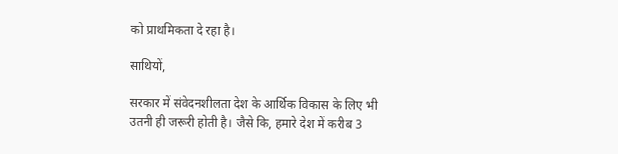को प्राथमिकता दे रहा है।

साथियों,

सरकार में संवेदनशीलता देश के आर्थिक विकास के लिए भी उतनी ही जरूरी होती है। जैसे कि, हमारे देश में करीब 3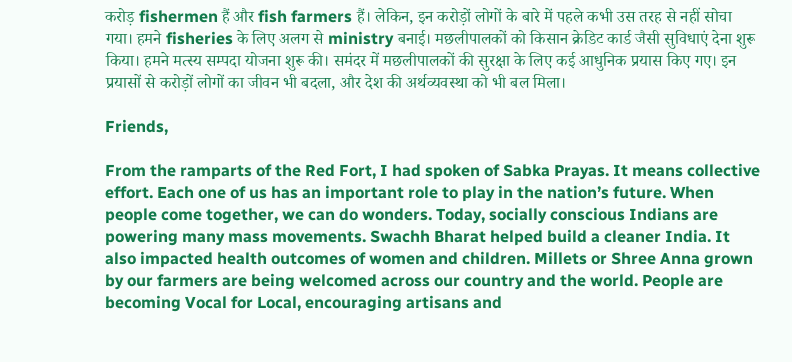करोड़ fishermen हैं और fish farmers हैं। लेकिन, इन करोड़ों लोगों के बारे में पहले कभी उस तरह से नहीं सोचा गया। हमने fisheries के लिए अलग से ministry बनाई। मछलीपालकों को किसान क्रेडिट कार्ड जैसी सुविधाएं देना शुरू किया। हमने मत्स्य सम्पदा योजना शुरू की। समंदर में मछलीपालकों की सुरक्षा के लिए कई आधुनिक प्रयास किए गए। इन प्रयासों से करोड़ों लोगों का जीवन भी बदला, और देश की अर्थव्यवस्था को भी बल मिला।

Friends,

From the ramparts of the Red Fort, I had spoken of Sabka Prayas. It means collective effort. Each one of us has an important role to play in the nation’s future. When people come together, we can do wonders. Today, socially conscious Indians are powering many mass movements. Swachh Bharat helped build a cleaner India. It also impacted health outcomes of women and children. Millets or Shree Anna grown by our farmers are being welcomed across our country and the world. People are becoming Vocal for Local, encouraging artisans and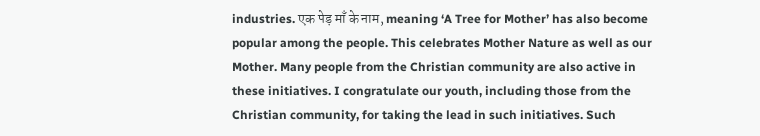industries. एक पेड़ माँ के नाम, meaning ‘A Tree for Mother’ has also become popular among the people. This celebrates Mother Nature as well as our Mother. Many people from the Christian community are also active in these initiatives. I congratulate our youth, including those from the Christian community, for taking the lead in such initiatives. Such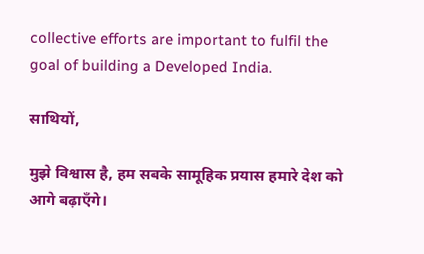collective efforts are important to fulfil the goal of building a Developed India.

साथियों,

मुझे विश्वास है, हम सबके सामूहिक प्रयास हमारे देश को आगे बढ़ाएँगे।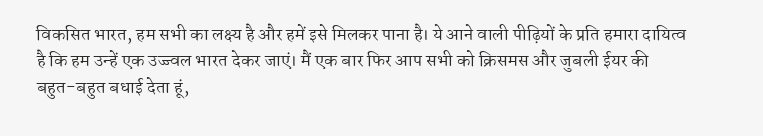विकसित भारत, हम सभी का लक्ष्य है और हमें इसे मिलकर पाना है। ये आने वाली पीढ़ियों के प्रति हमारा दायित्व है कि हम उन्हें एक उज्ज्वल भारत देकर जाएं। मैं एक बार फिर आप सभी को क्रिसमस और जुबली ईयर की बहुत-बहुत बधाई देता हूं,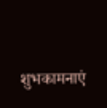शुभकामनाएं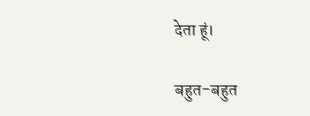देता हूं।

बहुत-बहुत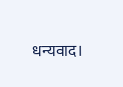धन्यवाद।